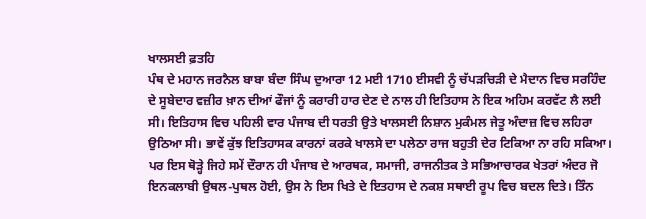ਖਾਲਸਈ ਫ਼ਤਹਿ
ਪੰਥ ਦੇ ਮਹਾਨ ਜਰਨੈਲ ਬਾਬਾ ਬੰਦਾ ਸਿੰਘ ਦੁਆਰਾ 12 ਮਈ 1710 ਈਸਵੀ ਨੂੰ ਚੱਪੜਚਿੜੀ ਦੇ ਮੈਦਾਨ ਵਿਚ ਸਰਹਿੰਦ ਦੇ ਸੂਬੇਦਾਰ ਵਜ਼ੀਰ ਖ਼ਾਨ ਦੀਆਂ ਫੌਜਾਂ ਨੂੰ ਕਰਾਰੀ ਹਾਰ ਦੇਣ ਦੇ ਨਾਲ ਹੀ ਇਤਿਹਾਸ ਨੇ ਇਕ ਅਹਿਮ ਕਰਵੱਟ ਲੈ ਲਈ ਸੀ। ਇਤਿਹਾਸ ਵਿਚ ਪਹਿਲੀ ਵਾਰ ਪੰਜਾਬ ਦੀ ਧਰਤੀ ਉਤੇ ਖਾਲਸਈ ਨਿਸ਼ਾਨ ਮੁਕੰਮਲ ਜੇਤੂ ਅੰਦਾਜ਼ ਵਿਚ ਲਹਿਰਾ ਉਠਿਆ ਸੀ। ਭਾਵੇਂ ਕੁੱਝ ਇਤਿਹਾਸਕ ਕਾਰਨਾਂ ਕਰਕੇ ਖਾਲਸੇ ਦਾ ਪਲੇਠਾ ਰਾਜ ਬਹੁਤੀ ਦੇਰ ਟਿਕਿਆ ਨਾ ਰਹਿ ਸਕਿਆ। ਪਰ ਇਸ ਥੋੜ੍ਹੇ ਜਿਹੇ ਸਮੇਂ ਦੌਰਾਨ ਹੀ ਪੰਜਾਬ ਦੇ ਆਰਥਕ, ਸਮਾਜੀ, ਰਾਜਨੀਤਕ ਤੇ ਸਭਿਆਚਾਰਕ ਖੇਤਰਾਂ ਅੰਦਰ ਜੋ ਇਨਕਲਾਬੀ ਉਥਲ-ਪੁਥਲ ਹੋਈ, ਉਸ ਨੇ ਇਸ ਖਿਤੇ ਦੇ ਇਤਹਾਸ ਦੇ ਨਕਸ਼ ਸਥਾਈ ਰੂਪ ਵਿਚ ਬਦਲ ਦਿਤੇ। ਤਿੰਨ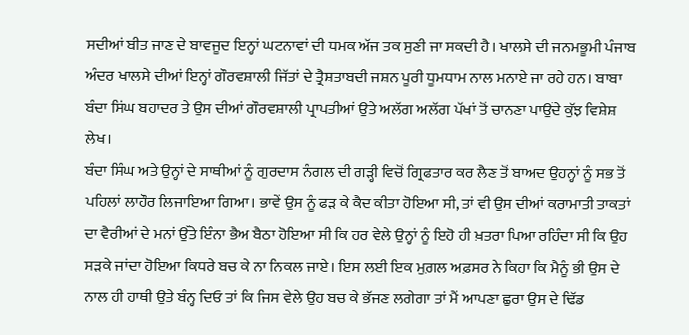ਸਦੀਆਂ ਬੀਤ ਜਾਣ ਦੇ ਬਾਵਜੂਦ ਇਨ੍ਹਾਂ ਘਟਨਾਵਾਂ ਦੀ ਧਮਕ ਅੱਜ ਤਕ ਸੁਣੀ ਜਾ ਸਕਦੀ ਹੈ। ਖਾਲਸੇ ਦੀ ਜਨਮਭੂਮੀ ਪੰਜਾਬ ਅੰਦਰ ਖਾਲਸੇ ਦੀਆਂ ਇਨ੍ਹਾਂ ਗੌਰਵਸ਼ਾਲੀ ਜਿੱਤਾਂ ਦੇ ਤ੍ਰੈਸ਼ਤਾਬਦੀ ਜਸ਼ਨ ਪੂਰੀ ਧੂਮਧਾਮ ਨਾਲ ਮਨਾਏ ਜਾ ਰਹੇ ਹਨ। ਬਾਬਾ ਬੰਦਾ ਸਿਂਘ ਬਹਾਦਰ ਤੇ ਉਸ ਦੀਆਂ ਗੌਰਵਸ਼ਾਲੀ ਪ੍ਰਾਪਤੀਆਂ ਉਤੇ ਅਲੱਗ ਅਲੱਗ ਪੱਖਾਂ ਤੋਂ ਚਾਨਣਾ ਪਾਉਂਦੇ ਕੁੱਝ ਵਿਸ਼ੇਸ਼ ਲੇਖ।
ਬੰਦਾ ਸਿੰਘ ਅਤੇ ਉਨ੍ਹਾਂ ਦੇ ਸਾਥੀਆਂ ਨੂੰ ਗੁਰਦਾਸ ਨੰਗਲ ਦੀ ਗੜ੍ਹੀ ਵਿਚੋਂ ਗ੍ਰਿਫਤਾਰ ਕਰ ਲੈਣ ਤੋਂ ਬਾਅਦ ਉਹਨ੍ਹਾਂ ਨੂੰ ਸਭ ਤੋਂ ਪਹਿਲਾਂ ਲਾਹੌਰ ਲਿਜਾਇਆ ਗਿਆ। ਭਾਵੇਂ ਉਸ ਨੂੰ ਫੜ ਕੇ ਕੈਦ ਕੀਤਾ ਹੋਇਆ ਸੀ, ਤਾਂ ਵੀ ਉਸ ਦੀਆਂ ਕਰਾਮਾਤੀ ਤਾਕਤਾਂ ਦਾ ਵੈਰੀਆਂ ਦੇ ਮਨਾਂ ਉੱਤੇ ਇੰਨਾ ਭੈਅ ਬੈਠਾ ਹੋਇਆ ਸੀ ਕਿ ਹਰ ਵੇਲੇ ਉਨ੍ਹਾਂ ਨੂੰ ਇਹੋ ਹੀ ਖ਼ਤਰਾ ਪਿਆ ਰਹਿੰਦਾ ਸੀ ਕਿ ਉਹ ਸੜਕੇ ਜਾਂਦਾ ਹੋਇਆ ਕਿਧਰੇ ਬਚ ਕੇ ਨਾ ਨਿਕਲ ਜਾਏ। ਇਸ ਲਈ ਇਕ ਮੁਗ਼ਲ ਅਫ਼ਸਰ ਨੇ ਕਿਹਾ ਕਿ ਮੈਨੂੰ ਭੀ ਉਸ ਦੇ ਨਾਲ ਹੀ ਹਾਥੀ ਉਤੇ ਬੰਨ੍ਹ ਦਿਓ ਤਾਂ ਕਿ ਜਿਸ ਵੇਲੇ ਉਹ ਬਚ ਕੇ ਭੱਜਣ ਲਗੇਗਾ ਤਾਂ ਮੈਂ ਆਪਣਾ ਛੁਰਾ ਉਸ ਦੇ ਢਿੱਡ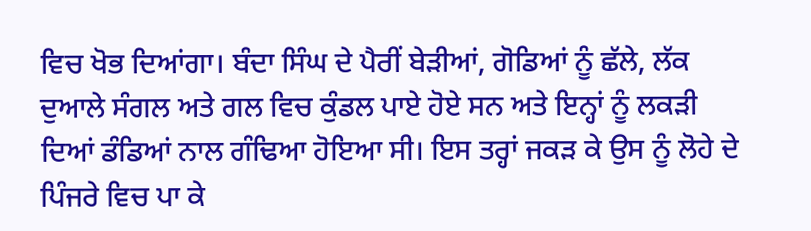ਵਿਚ ਖੋਭ ਦਿਆਂਗਾ। ਬੰਦਾ ਸਿੰਘ ਦੇ ਪੈਰੀਂ ਬੇੜੀਆਂ, ਗੋਡਿਆਂ ਨੂੰ ਛੱਲੇ, ਲੱਕ ਦੁਆਲੇ ਸੰਗਲ ਅਤੇ ਗਲ ਵਿਚ ਕੁੰਡਲ ਪਾਏ ਹੋਏ ਸਨ ਅਤੇ ਇਨ੍ਹਾਂ ਨੂੰ ਲਕੜੀ ਦਿਆਂ ਡੰਡਿਆਂ ਨਾਲ ਗੰਢਿਆ ਹੋਇਆ ਸੀ। ਇਸ ਤਰ੍ਹਾਂ ਜਕੜ ਕੇ ਉਸ ਨੂੰ ਲੋਹੇ ਦੇ ਪਿੰਜਰੇ ਵਿਚ ਪਾ ਕੇ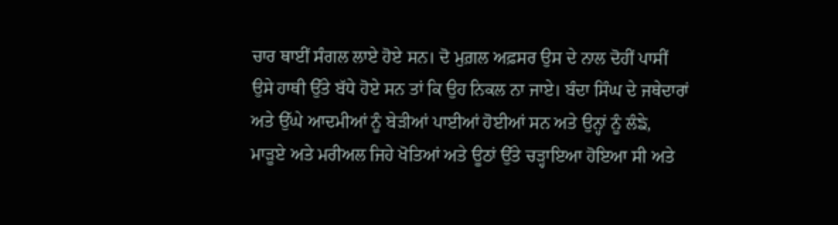ਚਾਰ ਥਾਈਂ ਸੰਗਲ ਲਾਏ ਹੋਏ ਸਨ। ਦੋ ਮੁਗ਼ਲ ਅਫ਼ਸਰ ਉਸ ਦੇ ਨਾਲ ਦੋਹੀਂ ਪਾਸੀਂ ਉਸੇ ਹਾਥੀ ਉੱਤੇ ਬੱਧੇ ਹੋਏ ਸਨ ਤਾਂ ਕਿ ਉਹ ਨਿਕਲ ਨਾ ਜਾਏ। ਬੰਦਾ ਸਿੰਘ ਦੇ ਜਥੇਦਾਰਾਂ ਅਤੇ ਉੱਘੇ ਆਦਮੀਆਂ ਨੂੰ ਬੇੜੀਆਂ ਪਾਈਆਂ ਹੋਈਆਂ ਸਨ ਅਤੇ ਉਨ੍ਹਾਂ ਨੂੰ ਲੰਙੇ, ਮਾੜੂਏ ਅਤੇ ਮਰੀਅਲ ਜਿਹੇ ਖੋਤਿਆਂ ਅਤੇ ਊਠਾਂ ਉੱਤੇ ਚੜ੍ਹਾਇਆ ਹੋਇਆ ਸੀ ਅਤੇ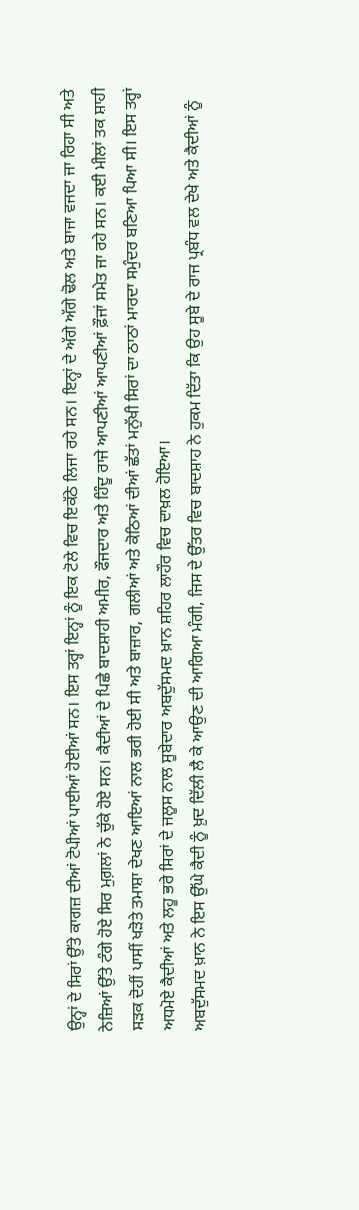ਉਨ੍ਹਾਂ ਦੇ ਸਿਰਾਂ ਉੱਤੇ ਕਾਗਜ਼ ਦੀਆਂ ਟੋਪੀਆਂ ਪਾਈਆਂ ਹੋਈਆਂ ਸਨ। ਇਸ ਤਰ੍ਹਾਂ ਇਨ੍ਹਾਂ ਨੂੰ ਇਕ ਟੋਲੇ ਵਿਚ ਇਕੱਠੇ ਲਿਜਾ ਰਹੇ ਸਨ। ਇਨ੍ਹਾਂ ਦੇ ਅੱਗੇ ਅੱਗੇ ਢੋਲ ਅਤੇ ਬਾਜਾ ਵਜਦਾ ਜਾ ਰਿਹਾ ਸੀ ਅਤੇ ਨੇਜ਼ਿਆਂ ਉੱਤੇ ਟੰਗੇ ਹੋਏ ਸਿਰ ਮੁਗ਼ਲਾਂ ਨੇ ਚੁੱਕੇ ਹੋਏ ਸਨ। ਕੈਦੀਆਂ ਦੇ ਪਿਛੇ ਬਾਦਸ਼ਾਹੀ ਅਮੀਰ, ਫੌਜਦਾਰ ਅਤੇ ਹਿੰਦੂ ਰਾਜੇ ਆਪਣੀਆਂ ਆਪਣੀਆਂ ਫ਼ੌਜਾਂ ਸਮੇਤ ਜਾ ਰਹੇ ਸਨ। ਕਈ ਮੀਲਾਂ ਤਕ ਸ਼ਾਹੀ ਸੜਕ ਦੋਹੀਂ ਪਾਸੀਂ ਖੜੋਤੇ ਤਮਾਸ਼ਾ ਦੇਖਣ ਆਇਆਂ ਨਾਲ ਭਰੀ ਹੋਈ ਸੀ ਅਤੇ ਬਾਜ਼ਾਰ, ਗਲੀਆਂ ਅਤੇ ਕੋਠਿਆਂ ਦੀਆਂ ਛੱਤਾਂ ਮਨੁੱਖੀ ਸਿਰਾਂ ਦਾ ਠਾਠਾਂ ਮਾਰਦਾ ਸਮੁੰਦਰ ਬਣਿਆ ਪਿਆ ਸੀ। ਇਸ ਤਰ੍ਹਾਂ ਅਧਮੋਏ ਕੈਦੀਆਂ ਅਤੇ ਲਹੂ ਭਰੇ ਸਿਰਾਂ ਦੇ ਜਲੂਸ ਨਾਲ ਸੂਬੇਦਾਰ ਅਬਦੁੱਸਮਦ ਖ਼ਾਨ ਸ਼ਹਿਰ ਲਾਹੌਰ ਵਿਚ ਦਾਖ਼ਲ ਹੋਇਆ।
ਅਬਦੁੱਸਮਦ ਖ਼ਾਨ ਨੇ ਇਸ ਉੱਘੇ ਕੈਦੀ ਨੂੰ ਖ਼ੁਦ ਦਿੱਲੀ ਲੈ ਕੇ ਆਉਣ ਦੀ ਆਗਿਆ ਮੰਗੀ, ਜਿਸ ਦੇ ਉੱਤਰ ਵਿਚ ਬਾਦਸ਼ਾਹ ਨੇ ਹੁਕਮ ਦਿੱਤਾ ਕਿ ਉਹ ਸੂਬੇ ਦੇ ਰਾਜ ਪ੍ਰਬੰਧ ਵਲ ਦੇਖੇ ਅਤੇ ਕੈਦੀਆਂ ਨੂੰ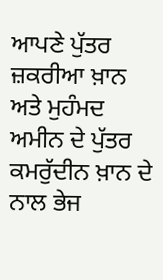ਆਪਣੇ ਪੁੱਤਰ ਜ਼ਕਰੀਆ ਖ਼ਾਨ ਅਤੇ ਮੁਹੰਮਦ ਅਮੀਨ ਦੇ ਪੁੱਤਰ ਕਮਰੁੱਦੀਨ ਖ਼ਾਨ ਦੇ ਨਾਲ ਭੇਜ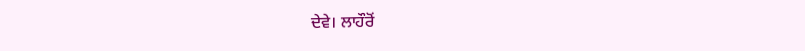ਦੇਵੇ। ਲਾਹੌਰੋਂ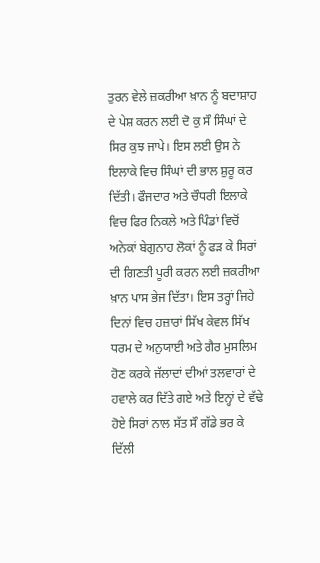ਤੁਰਨ ਵੇਲੇ ਜ਼ਕਰੀਆ ਖ਼ਾਨ ਨੂੰ ਬਦਾਸ਼ਾਹ ਦੇ ਪੇਸ਼ ਕਰਨ ਲਈ ਦੋ ਕੁ ਸੌ ਸਿੰਘਾਂ ਦੇ ਸਿਰ ਕੁਝ ਜਾਪੇ। ਇਸ ਲਈ ਉਸ ਨੇ ਇਲਾਕੇ ਵਿਚ ਸਿੰਘਾਂ ਦੀ ਭਾਲ ਸ਼ੁਰੂ ਕਰ ਦਿੱਤੀ। ਫੌਜਦਾਰ ਅਤੇ ਚੌਧਰੀ ਇਲਾਕੇ ਵਿਚ ਫਿਰ ਨਿਕਲੇ ਅਤੇ ਪਿੰਡਾਂ ਵਿਚੋਂ ਅਨੇਕਾਂ ਬੇਗੁਨਾਹ ਲੋਕਾਂ ਨੂੰ ਫੜ ਕੇ ਸਿਰਾਂ ਦੀ ਗਿਣਤੀ ਪੂਰੀ ਕਰਨ ਲਈ ਜ਼ਕਰੀਆ ਖ਼ਾਨ ਪਾਸ ਭੇਜ ਦਿੱਤਾ। ਇਸ ਤਰ੍ਹਾਂ ਜਿਹੇ ਦਿਨਾਂ ਵਿਚ ਹਜ਼ਾਰਾਂ ਸਿੱਖ ਕੇਵਲ ਸਿੱਖ ਧਰਮ ਦੇ ਅਨੁਯਾਈ ਅਤੇ ਗੈਰ ਮੁਸਲਿਮ ਹੋਣ ਕਰਕੇ ਜੱਲਾਦਾਂ ਦੀਆਂ ਤਲਵਾਰਾਂ ਦੇ ਹਵਾਲੇ ਕਰ ਦਿੱਤੇ ਗਏ ਅਤੇ ਇਨ੍ਹਾਂ ਦੇ ਵੱਢੇ ਹੋਏ ਸਿਰਾਂ ਨਾਲ ਸੱਤ ਸੌ ਗੱਡੇ ਭਰ ਕੇ ਦਿੱਲੀ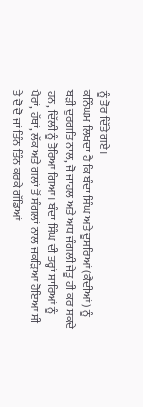ਨੂੰ ਤੋਰ ਦਿੱਤੇ ਗਏ।
ਕਨਿੰਘਮ ਲਿਖਦਾ ਹੈ ਕਿ ਬੰਦਾ ਸਿੰਘ ਅਤੇ ਦੂਸਰਿਆਂ (ਕੈਦੀਆਂ) ਨੂੰ ਬੜੀ ਦੁਰਗਤਿ ਨਾਲ, ਜੋ ਜਾਹਲ ਅਤੇ ਅਧ ਜੰਗਲੀ ਜੇਤੂ ਹੀ ਕਰ ਸਕਦੇ ਹਨ, ਦਿੱਲੀ ਨੂੰ ਤੋਰਿਆ ਗਿਆ। ਬੰਦਾ ਸਿੰਘ ਦੀ ਤਰ੍ਹਾਂ ਸਾਰਿਆਂ ਨੂੰ ਪੈਰਾਂ, ਹੱਥਾਂ, ਲੱਕ ਅਤੇ ਗਲਾਂ ਤੋਂ ਸੰਗਲਾਂ ਨਾਲ ਜਕੜਿਆ ਹੋਇਆ ਸੀ ਤੇ ਦੋ ਦੋ ਜਾਂ ਤਿੰਨ ਤਿੰਨ ਕਰਕੇ ਗੱਡਿਆਂ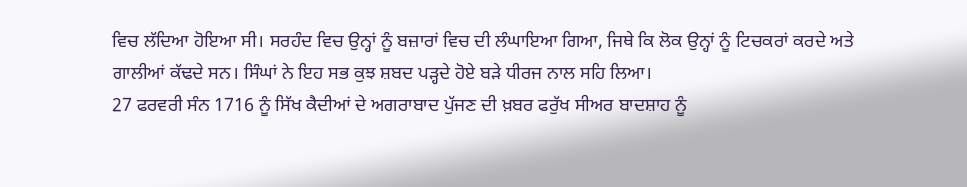ਵਿਚ ਲੱਦਿਆ ਹੋਇਆ ਸੀ। ਸਰਹੰਦ ਵਿਚ ਉਨ੍ਹਾਂ ਨੂੰ ਬਜ਼ਾਰਾਂ ਵਿਚ ਦੀ ਲੰਘਾਇਆ ਗਿਆ, ਜਿਥੇ ਕਿ ਲੋਕ ਉਨ੍ਹਾਂ ਨੂੰ ਟਿਚਕਰਾਂ ਕਰਦੇ ਅਤੇ ਗਾਲੀਆਂ ਕੱਢਦੇ ਸਨ। ਸਿੰਘਾਂ ਨੇ ਇਹ ਸਭ ਕੁਝ ਸ਼ਬਦ ਪੜ੍ਹਦੇ ਹੋਏ ਬੜੇ ਧੀਰਜ ਨਾਲ ਸਹਿ ਲਿਆ।
27 ਫਰਵਰੀ ਸੰਨ 1716 ਨੂੰ ਸਿੱਖ ਕੈਦੀਆਂ ਦੇ ਅਗਰਾਬਾਦ ਪੁੱਜਣ ਦੀ ਖ਼ਬਰ ਫਰੁੱਖ ਸੀਅਰ ਬਾਦਸ਼ਾਹ ਨੂੰ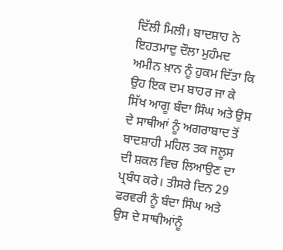ਦਿੱਲੀ ਮਿਲੀ। ਬਾਦਸ਼ਾਹ ਨੇ ਇਹਤਮਾਦੁ ਦੌਲਾ ਮੁਹੰਮਦ ਅਮੀਨ ਖ਼ਾਨ ਨੂੰ ਹੁਕਮ ਦਿੱਤਾ ਕਿ ਉਹ ਇਕ ਦਮ ਬਾਹਰ ਜਾ ਕੇ ਸਿੱਖ ਆਗੂ ਬੰਦਾ ਸਿੰਘ ਅਤੇ ਉਸ ਦੇ ਸਾਥੀਆਂ ਨੂੰ ਅਗਰਾਬਾਦ ਤੋਂ ਬਾਦਸ਼ਾਹੀ ਮਹਿਲ ਤਕ ਜਲੂਸ ਦੀ ਸ਼ਕਲ ਵਿਚ ਲਿਆਉਣ ਦਾ ਪ੍ਰਬੰਧ ਕਰੇ। ਤੀਸਰੇ ਦਿਨ 29 ਫਰਵਰੀ ਨੂੰ ਬੰਦਾ ਸਿੰਘ ਅਤੇ ਉਸ ਦੇ ਸਾਥੀਆਂਨੂੰ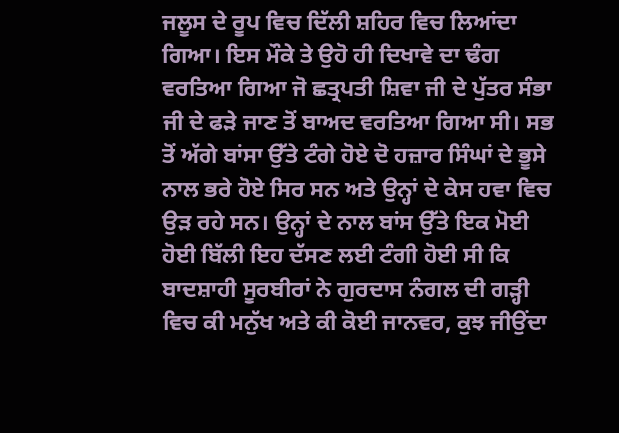ਜਲੂਸ ਦੇ ਰੂਪ ਵਿਚ ਦਿੱਲੀ ਸ਼ਹਿਰ ਵਿਚ ਲਿਆਂਦਾ ਗਿਆ। ਇਸ ਮੌਕੇ ਤੇ ਉਹੋ ਹੀ ਦਿਖਾਵੇ ਦਾ ਢੰਗ ਵਰਤਿਆ ਗਿਆ ਜੋ ਛਤ੍ਰਪਤੀ ਸ਼ਿਵਾ ਜੀ ਦੇ ਪੁੱਤਰ ਸੰਭਾ ਜੀ ਦੇ ਫੜੇ ਜਾਣ ਤੋਂ ਬਾਅਦ ਵਰਤਿਆ ਗਿਆ ਸੀ। ਸਭ ਤੋਂ ਅੱਗੇ ਬਾਂਸਾ ਉੱਤੇ ਟੰਗੇ ਹੋਏ ਦੋ ਹਜ਼ਾਰ ਸਿੰਘਾਂ ਦੇ ਭੂਸੇ ਨਾਲ ਭਰੇ ਹੋਏ ਸਿਰ ਸਨ ਅਤੇ ਉਨ੍ਹਾਂ ਦੇ ਕੇਸ ਹਵਾ ਵਿਚ ਉੜ ਰਹੇ ਸਨ। ਉਨ੍ਹਾਂ ਦੇ ਨਾਲ ਬਾਂਸ ਉੱਤੇ ਇਕ ਮੋਈ ਹੋਈ ਬਿੱਲੀ ਇਹ ਦੱਸਣ ਲਈ ਟੰਗੀ ਹੋਈ ਸੀ ਕਿ ਬਾਦਸ਼ਾਹੀ ਸੂਰਬੀਰਾਂ ਨੇ ਗੁਰਦਾਸ ਨੰਗਲ ਦੀ ਗੜ੍ਹੀ ਵਿਚ ਕੀ ਮਨੁੱਖ ਅਤੇ ਕੀ ਕੋਈ ਜਾਨਵਰ, ਕੁਝ ਜੀਉਂਦਾ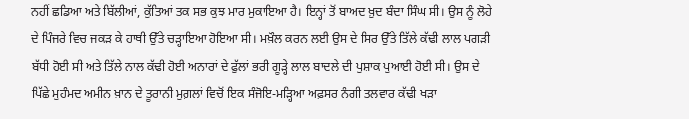ਨਹੀਂ ਛਡਿਆ ਅਤੇ ਬਿੱਲੀਆਂ, ਕੁੱਤਿਆਂ ਤਕ ਸਭ ਕੁਝ ਮਾਰ ਮੁਕਾਇਆ ਹੈ। ਇਨ੍ਹਾਂ ਤੋਂ ਬਾਅਦ ਖ਼ੁਦ ਬੰਦਾ ਸਿੰਘ ਸੀ। ਉਸ ਨੂੰ ਲੋਹੇ ਦੇ ਪਿੰਜਰੇ ਵਿਚ ਜਕੜ ਕੇ ਹਾਥੀ ਉੱਤੇ ਚੜ੍ਹਾਇਆ ਹੋਇਆ ਸੀ। ਮਖ਼ੌਲ ਕਰਨ ਲਈ ਉਸ ਦੇ ਸਿਰ ਉੱਤੇ ਤਿੱਲੇ ਕੱਢੀ ਲਾਲ ਪਗੜੀ ਬੱਧੀ ਹੋਈ ਸੀ ਅਤੇ ਤਿੱਲੇ ਨਾਲ ਕੱਢੀ ਹੋਈ ਅਨਾਰਾਂ ਦੇ ਫੁੱਲਾਂ ਭਰੀ ਗੂੜ੍ਹੇ ਲਾਲ ਬਾਦਲੇ ਦੀ ਪੁਸ਼ਾਕ ਪੁਆਈ ਹੋਈ ਸੀ। ਉਸ ਦੇ ਪਿੱਛੇ ਮੁਹੰਮਦ ਅਮੀਨ ਖ਼ਾਨ ਦੇ ਤੂਰਾਨੀ ਮੁਗ਼ਲਾਂ ਵਿਚੋਂ ਇਕ ਸੰਜੋਇ-ਮੜ੍ਹਿਆ ਅਫ਼ਸਰ ਨੰਗੀ ਤਲਵਾਰ ਕੱਢੀ ਖੜਾ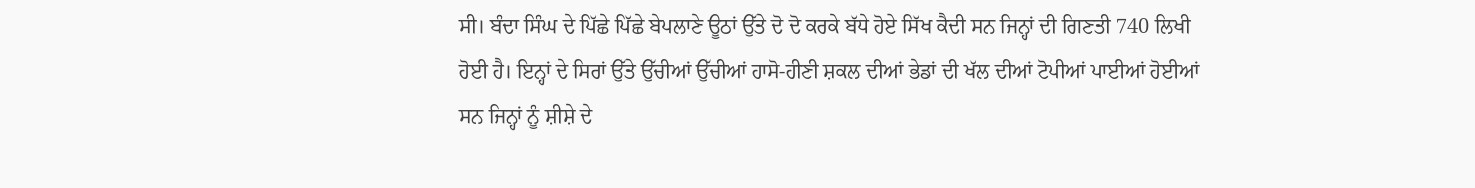ਸੀ। ਬੰਦਾ ਸਿੰਘ ਦੇ ਪਿੱਛੇ ਪਿੱਛੇ ਬੇਪਲਾਣੇ ਊਠਾਂ ਉੱਤੇ ਦੋ ਦੋ ਕਰਕੇ ਬੱਧੇ ਹੋਏ ਸਿੱਖ ਕੈਦੀ ਸਨ ਜਿਨ੍ਹਾਂ ਦੀ ਗਿਣਤੀ 740 ਲਿਖੀ ਹੋਈ ਹੈ। ਇਨ੍ਹਾਂ ਦੇ ਸਿਰਾਂ ਉੱਤੇ ਉੱਚੀਆਂ ਉੱਚੀਆਂ ਹਾਸੋ-ਹੀਣੀ ਸ਼ਕਲ ਦੀਆਂ ਭੇਡਾਂ ਦੀ ਖੱਲ ਦੀਆਂ ਟੋਪੀਆਂ ਪਾਈਆਂ ਹੋਈਆਂ ਸਨ ਜਿਨ੍ਹਾਂ ਨੂੰ ਸ਼ੀਸ਼ੇ ਦੇ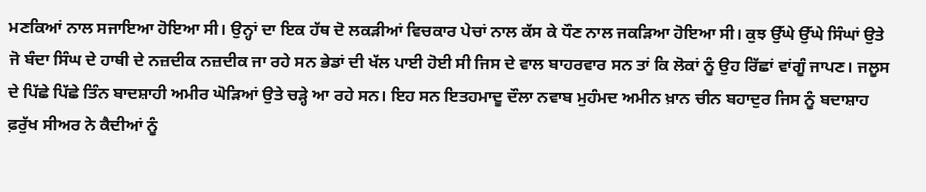ਮਣਕਿਆਂ ਨਾਲ ਸਜਾਇਆ ਹੋਇਆ ਸੀ। ਉਨ੍ਹਾਂ ਦਾ ਇਕ ਹੱਥ ਦੋ ਲਕੜੀਆਂ ਵਿਚਕਾਰ ਪੇਚਾਂ ਨਾਲ ਕੱਸ ਕੇ ਧੌਣ ਨਾਲ ਜਕੜਿਆ ਹੋਇਆ ਸੀ। ਕੁਝ ਉੱਘੇ ਉੱਘੇ ਸਿੰਘਾਂ ਉਤੇ ਜੋ ਬੰਦਾ ਸਿੰਘ ਦੇ ਹਾਥੀ ਦੇ ਨਜ਼ਦੀਕ ਨਜ਼ਦੀਕ ਜਾ ਰਹੇ ਸਨ ਭੇਡਾਂ ਦੀ ਖੱਲ ਪਾਈ ਹੋਈ ਸੀ ਜਿਸ ਦੇ ਵਾਲ ਬਾਹਰਵਾਰ ਸਨ ਤਾਂ ਕਿ ਲੋਕਾਂ ਨੂੰ ਉਹ ਰਿੱਛਾਂ ਵਾਂਗੂੰ ਜਾਪਣ। ਜਲੂਸ ਦੇ ਪਿੱਛੇ ਪਿੱਛੇ ਤਿੰਨ ਬਾਦਸ਼ਾਹੀ ਅਮੀਰ ਘੋੜਿਆਂ ਉਤੇ ਚੜ੍ਹੇ ਆ ਰਹੇ ਸਨ। ਇਹ ਸਨ ਇਤਹਮਾਦੂ ਦੌਲਾ ਨਵਾਬ ਮੁਹੰਮਦ ਅਮੀਨ ਖ਼ਾਨ ਚੀਨ ਬਹਾਦੁਰ ਜਿਸ ਨੂੰ ਬਦਾਸ਼ਾਹ ਫ਼ਰੁੱਖ ਸੀਅਰ ਨੇ ਕੈਦੀਆਂ ਨੂੰ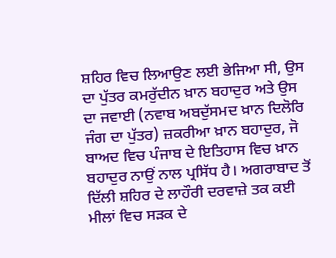ਸ਼ਹਿਰ ਵਿਚ ਲਿਆਉਣ ਲਈ ਭੇਜਿਆ ਸੀ, ਉਸ ਦਾ ਪੁੱਤਰ ਕਮਰੁੱਦੀਨ ਖ਼ਾਨ ਬਹਾਦੁਰ ਅਤੇ ਉਸ ਦਾ ਜਵਾਈ (ਨਵਾਬ ਅਬਦੁੱਸਮਦ ਖ਼ਾਨ ਦਿਲੋਰਿ ਜੰਗ ਦਾ ਪੁੱਤਰ) ਜ਼ਕਰੀਆ ਖ਼ਾਨ ਬਹਾਦੁਰ, ਜੋ ਬਾਅਦ ਵਿਚ ਪੰਜਾਬ ਦੇ ਇਤਿਹਾਸ ਵਿਚ ਖ਼ਾਨ ਬਹਾਦੁਰ ਨਾਉਂ ਨਾਲ ਪ੍ਰਸਿੱਧ ਹੈ। ਅਗਰਾਬਾਦ ਤੋਂ ਦਿੱਲੀ ਸ਼ਹਿਰ ਦੇ ਲਾਹੌਰੀ ਦਰਵਾਜ਼ੇ ਤਕ ਕਈ ਮੀਲਾਂ ਵਿਚ ਸੜਕ ਦੇ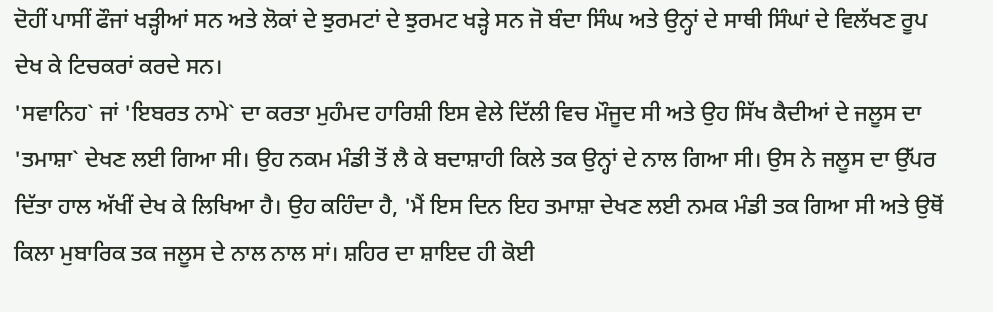ਦੋਹੀਂ ਪਾਸੀਂ ਫੌਜਾਂ ਖੜ੍ਹੀਆਂ ਸਨ ਅਤੇ ਲੋਕਾਂ ਦੇ ਝੁਰਮਟਾਂ ਦੇ ਝੁਰਮਟ ਖੜ੍ਹੇ ਸਨ ਜੋ ਬੰਦਾ ਸਿੰਘ ਅਤੇ ਉਨ੍ਹਾਂ ਦੇ ਸਾਥੀ ਸਿੰਘਾਂ ਦੇ ਵਿਲੱਖਣ ਰੂਪ ਦੇਖ ਕੇ ਟਿਚਕਰਾਂ ਕਰਦੇ ਸਨ।
'ਸਵਾਨਿਹ` ਜਾਂ 'ਇਬਰਤ ਨਾਮੇ` ਦਾ ਕਰਤਾ ਮੁਹੰਮਦ ਹਾਰਿਸ਼ੀ ਇਸ ਵੇਲੇ ਦਿੱਲੀ ਵਿਚ ਮੌਜੂਦ ਸੀ ਅਤੇ ਉਹ ਸਿੱਖ ਕੈਦੀਆਂ ਦੇ ਜਲੂਸ ਦਾ 'ਤਮਾਸ਼ਾ` ਦੇਖਣ ਲਈ ਗਿਆ ਸੀ। ਉਹ ਨਕਮ ਮੰਡੀ ਤੋਂ ਲੈ ਕੇ ਬਦਾਸ਼ਾਹੀ ਕਿਲੇ ਤਕ ਉਨ੍ਹਾਂ ਦੇ ਨਾਲ ਗਿਆ ਸੀ। ਉਸ ਨੇ ਜਲੂਸ ਦਾ ਉੱਪਰ ਦਿੱਤਾ ਹਾਲ ਅੱਖੀਂ ਦੇਖ ਕੇ ਲਿਖਿਆ ਹੈ। ਉਹ ਕਹਿੰਦਾ ਹੈ, 'ਮੈਂ ਇਸ ਦਿਨ ਇਹ ਤਮਾਸ਼ਾ ਦੇਖਣ ਲਈ ਨਮਕ ਮੰਡੀ ਤਕ ਗਿਆ ਸੀ ਅਤੇ ਉਥੋਂ ਕਿਲਾ ਮੁਬਾਰਿਕ ਤਕ ਜਲੂਸ ਦੇ ਨਾਲ ਨਾਲ ਸਾਂ। ਸ਼ਹਿਰ ਦਾ ਸ਼ਾਇਦ ਹੀ ਕੋਈ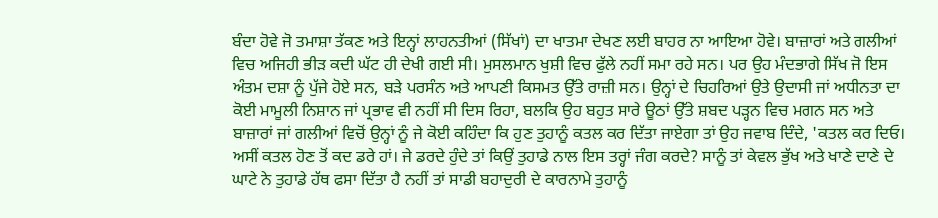ਬੰਦਾ ਹੋਵੇ ਜੋ ਤਮਾਸ਼ਾ ਤੱਕਣ ਅਤੇ ਇਨ੍ਹਾਂ ਲਾਹਨਤੀਆਂ (ਸਿੱਖਾਂ) ਦਾ ਖਾਤਮਾ ਦੇਖਣ ਲਈ ਬਾਹਰ ਨਾ ਆਇਆ ਹੋਵੇ। ਬਾਜ਼ਾਰਾਂ ਅਤੇ ਗਲੀਆਂ ਵਿਚ ਅਜਿਹੀ ਭੀੜ ਕਦੀ ਘੱਟ ਹੀ ਦੇਖੀ ਗਈ ਸੀ। ਮੁਸਲਮਾਨ ਖੁਸ਼ੀ ਵਿਚ ਫੁੱਲੇ ਨਹੀਂ ਸਮਾ ਰਹੇ ਸਨ। ਪਰ ਉਹ ਮੰਦਭਾਗੇ ਸਿੱਖ ਜੋ ਇਸ ਅੰਤਮ ਦਸ਼ਾ ਨੂੰ ਪੁੱਜੇ ਹੋਏ ਸਨ, ਬੜੇ ਪਰਸੰਨ ਅਤੇ ਆਪਣੀ ਕਿਸਮਤ ਉੱਤੇ ਰਾਜ਼ੀ ਸਨ। ਉਨ੍ਹਾਂ ਦੇ ਚਿਹਰਿਆਂ ਉਤੇ ਉਦਾਸੀ ਜਾਂ ਅਧੀਨਤਾ ਦਾ ਕੋਈ ਮਾਮੂਲੀ ਨਿਸ਼ਾਨ ਜਾਂ ਪ੍ਰਭਾਵ ਵੀ ਨਹੀਂ ਸੀ ਦਿਸ ਰਿਹਾ, ਬਲਕਿ ਉਹ ਬਹੁਤ ਸਾਰੇ ਊਠਾਂ ਉੱਤੇ ਸ਼ਬਦ ਪੜ੍ਹਨ ਵਿਚ ਮਗਨ ਸਨ ਅਤੇ ਬਾਜ਼ਾਰਾਂ ਜਾਂ ਗਲੀਆਂ ਵਿਚੋਂ ਉਨ੍ਹਾਂ ਨੂੰ ਜੇ ਕੋਈ ਕਹਿੰਦਾ ਕਿ ਹੁਣ ਤੁਹਾਨੂੰ ਕਤਲ ਕਰ ਦਿੱਤਾ ਜਾਏਗਾ ਤਾਂ ਉਹ ਜਵਾਬ ਦਿੰਦੇ, 'ਕਤਲ ਕਰ ਦਿਓ। ਅਸੀਂ ਕਤਲ ਹੋਣ ਤੋਂ ਕਦ ਡਰੇ ਹਾਂ। ਜੇ ਡਰਦੇ ਹੁੰਦੇ ਤਾਂ ਕਿਉਂ ਤੁਹਾਡੇ ਨਾਲ ਇਸ ਤਰ੍ਹਾਂ ਜੰਗ ਕਰਦੇ? ਸਾਨੂੰ ਤਾਂ ਕੇਵਲ ਭੁੱਖ ਅਤੇ ਖਾਣੇ ਦਾਣੇ ਦੇ ਘਾਟੇ ਨੇ ਤੁਹਾਡੇ ਹੱਥ ਫਸਾ ਦਿੱਤਾ ਹੈ ਨਹੀਂ ਤਾਂ ਸਾਡੀ ਬਹਾਦੁਰੀ ਦੇ ਕਾਰਨਾਮੇ ਤੁਹਾਨੂੰ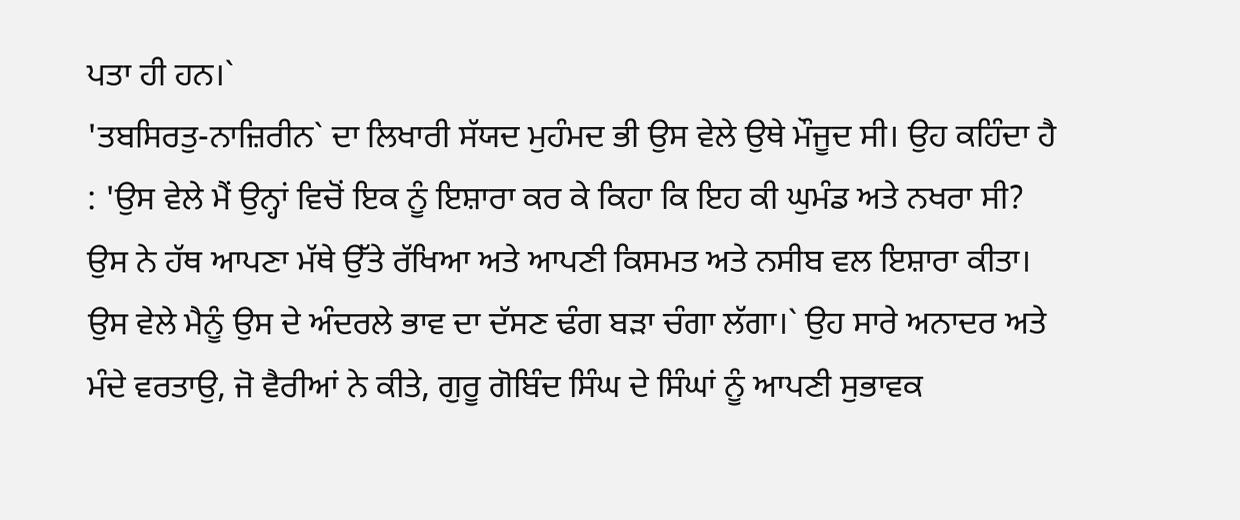ਪਤਾ ਹੀ ਹਨ।`
'ਤਬਸਿਰਤੁ-ਨਾਜ਼ਿਰੀਨ` ਦਾ ਲਿਖਾਰੀ ਸੱਯਦ ਮੁਹੰਮਦ ਭੀ ਉਸ ਵੇਲੇ ਉਥੇ ਮੌਜੂਦ ਸੀ। ਉਹ ਕਹਿੰਦਾ ਹੈ : 'ਉਸ ਵੇਲੇ ਮੈਂ ਉਨ੍ਹਾਂ ਵਿਚੋਂ ਇਕ ਨੂੰ ਇਸ਼ਾਰਾ ਕਰ ਕੇ ਕਿਹਾ ਕਿ ਇਹ ਕੀ ਘੁਮੰਡ ਅਤੇ ਨਖਰਾ ਸੀ? ਉਸ ਨੇ ਹੱਥ ਆਪਣਾ ਮੱਥੇ ਉੱਤੇ ਰੱਖਿਆ ਅਤੇ ਆਪਣੀ ਕਿਸਮਤ ਅਤੇ ਨਸੀਬ ਵਲ ਇਸ਼ਾਰਾ ਕੀਤਾ। ਉਸ ਵੇਲੇ ਮੈਨੂੰ ਉਸ ਦੇ ਅੰਦਰਲੇ ਭਾਵ ਦਾ ਦੱਸਣ ਢੰਗ ਬੜਾ ਚੰਗਾ ਲੱਗਾ।` ਉਹ ਸਾਰੇ ਅਨਾਦਰ ਅਤੇ ਮੰਦੇ ਵਰਤਾਉ, ਜੋ ਵੈਰੀਆਂ ਨੇ ਕੀਤੇ, ਗੁਰੂ ਗੋਬਿੰਦ ਸਿੰਘ ਦੇ ਸਿੰਘਾਂ ਨੂੰ ਆਪਣੀ ਸੁਭਾਵਕ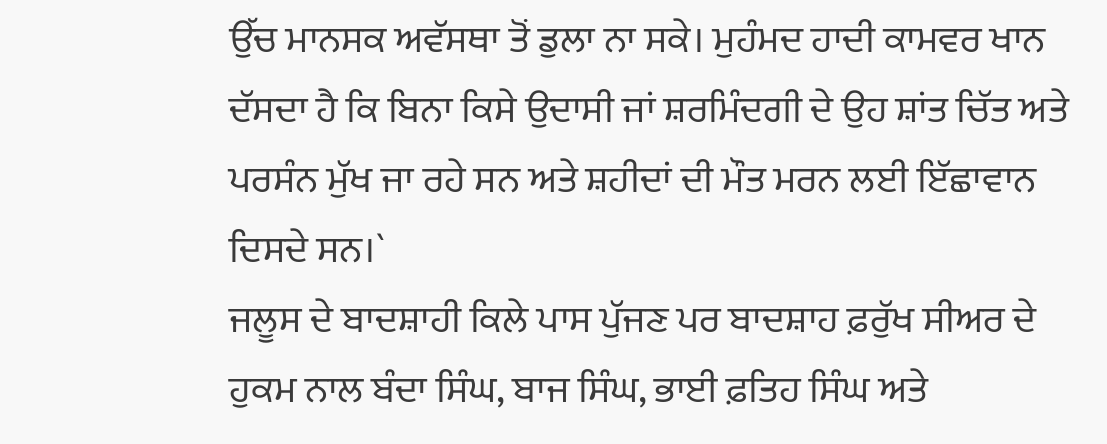ਉੱਚ ਮਾਨਸਕ ਅਵੱਸਥਾ ਤੋਂ ਡੁਲਾ ਨਾ ਸਕੇ। ਮੁਹੰਮਦ ਹਾਦੀ ਕਾਮਵਰ ਖਾਨ ਦੱਸਦਾ ਹੈ ਕਿ ਬਿਨਾ ਕਿਸੇ ਉਦਾਸੀ ਜਾਂ ਸ਼ਰਮਿੰਦਗੀ ਦੇ ਉਹ ਸ਼ਾਂਤ ਚਿੱਤ ਅਤੇ ਪਰਸੰਨ ਮੁੱਖ ਜਾ ਰਹੇ ਸਨ ਅਤੇ ਸ਼ਹੀਦਾਂ ਦੀ ਮੌਤ ਮਰਨ ਲਈ ਇੱਛਾਵਾਨ ਦਿਸਦੇ ਸਨ।`
ਜਲੂਸ ਦੇ ਬਾਦਸ਼ਾਹੀ ਕਿਲੇ ਪਾਸ ਪੁੱਜਣ ਪਰ ਬਾਦਸ਼ਾਹ ਫ਼ਰੁੱਖ ਸੀਅਰ ਦੇ ਹੁਕਮ ਨਾਲ ਬੰਦਾ ਸਿੰਘ, ਬਾਜ ਸਿੰਘ, ਭਾਈ ਫ਼ਤਿਹ ਸਿੰਘ ਅਤੇ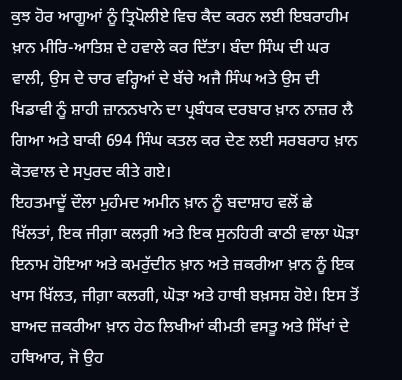ਕੁਝ ਹੋਰ ਆਗੂਆਂ ਨੂੰ ਤ੍ਰਿਪੋਲੀਏ ਵਿਚ ਕੈਦ ਕਰਨ ਲਈ ਇਬਰਾਹੀਮ ਖ਼ਾਨ ਮੀਰਿ-ਆਤਿਸ਼ ਦੇ ਹਵਾਲੇ ਕਰ ਦਿੱਤਾ। ਬੰਦਾ ਸਿੰਘ ਦੀ ਘਰ ਵਾਲੀ, ਉਸ ਦੇ ਚਾਰ ਵਰ੍ਹਿਆਂ ਦੇ ਬੱਚੇ ਅਜੈ ਸਿੰਘ ਅਤੇ ਉਸ ਦੀ ਖਿਡਾਵੀ ਨੂੰ ਸ਼ਾਹੀ ਜ਼ਾਨਨਖਾਨੇ ਦਾ ਪ੍ਰਬੰਧਕ ਦਰਬਾਰ ਖ਼ਾਨ ਨਾਜ਼ਰ ਲੈ ਗਿਆ ਅਤੇ ਬਾਕੀ 694 ਸਿੰਘ ਕਤਲ ਕਰ ਦੇਣ ਲਈ ਸਰਬਰਾਹ ਖ਼ਾਨ ਕੋਤਵਾਲ ਦੇ ਸਪੁਰਦ ਕੀਤੇ ਗਏ।
ਇਹਤਮਾਦੂੱ ਦੌਲਾ ਮੁਹੰਮਦ ਅਮੀਨ ਖ਼ਾਨ ਨੂੰ ਬਦਾਸ਼ਾਹ ਵਲੋਂ ਛੇ ਖਿੱਲਤਾਂ, ਇਕ ਜੀਗ਼ਾ ਕਲਗ਼ੀ ਅਤੇ ਇਕ ਸੁਨਹਿਰੀ ਕਾਠੀ ਵਾਲਾ ਘੋੜਾ ਇਨਾਮ ਹੋਇਆ ਅਤੇ ਕਮਰੁੱਦੀਨ ਖ਼ਾਨ ਅਤੇ ਜ਼ਕਰੀਆ ਖ਼ਾਨ ਨੂੰ ਇਕ ਖਾਸ ਖਿੱਲਤ, ਜੀਗ਼ਾ ਕਲਗੀ, ਘੋੜਾ ਅਤੇ ਹਾਥੀ ਬਖ਼ਸਸ਼ ਹੋਏ। ਇਸ ਤੋਂ ਬਾਅਦ ਜ਼ਕਰੀਆ ਖ਼ਾਨ ਹੇਠ ਲਿਖੀਆਂ ਕੀਮਤੀ ਵਸਤੂ ਅਤੇ ਸਿੱਖਾਂ ਦੇ ਹਥਿਆਰ, ਜੋ ਉਹ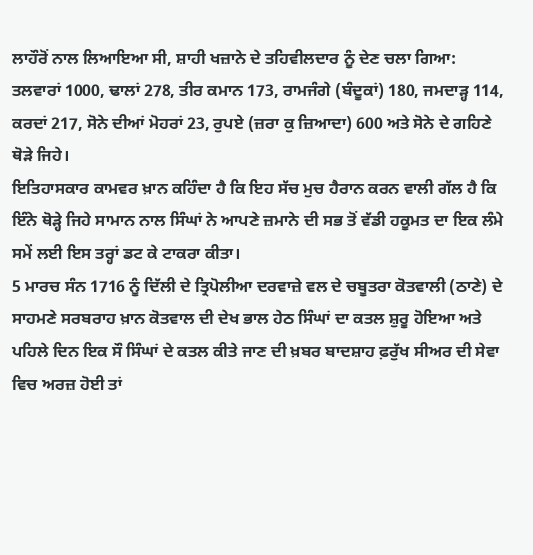ਲਾਹੌਰੋਂ ਨਾਲ ਲਿਆਇਆ ਸੀ, ਸ਼ਾਹੀ ਖਜ਼ਾਨੇ ਦੇ ਤਹਿਵੀਲਦਾਰ ਨੂੰ ਦੇਣ ਚਲਾ ਗਿਆ:
ਤਲਵਾਰਾਂ 1000, ਢਾਲਾਂ 278, ਤੀਰ ਕਮਾਨ 173, ਰਾਮਜੰਗੇ (ਬੰਦੂਕਾਂ) 180, ਜਮਦਾੜ੍ਹ 114, ਕਰਦਾਂ 217, ਸੋਨੇ ਦੀਆਂ ਮੋਹਰਾਂ 23, ਰੁਪਏ (ਜ਼ਰਾ ਕੁ ਜ਼ਿਆਦਾ) 600 ਅਤੇ ਸੋਨੇ ਦੇ ਗਹਿਣੇ ਥੋੜੇ ਜਿਹੇ।
ਇਤਿਹਾਸਕਾਰ ਕਾਮਵਰ ਖ਼ਾਨ ਕਹਿੰਦਾ ਹੈ ਕਿ ਇਹ ਸੱਚ ਮੁਚ ਹੈਰਾਨ ਕਰਨ ਵਾਲੀ ਗੱਲ ਹੈ ਕਿ ਇੰਨੇ ਥੋੜ੍ਹੇ ਜਿਹੇ ਸਾਮਾਨ ਨਾਲ ਸਿੰਘਾਂ ਨੇ ਆਪਣੇ ਜ਼ਮਾਨੇ ਦੀ ਸਭ ਤੋਂ ਵੱਡੀ ਹਕੂਮਤ ਦਾ ਇਕ ਲੰਮੇ ਸਮੇਂ ਲਈ ਇਸ ਤਰ੍ਹਾਂ ਡਟ ਕੇ ਟਾਕਰਾ ਕੀਤਾ।
5 ਮਾਰਚ ਸੰਨ 1716 ਨੂੰ ਦਿੱਲੀ ਦੇ ਤ੍ਰਿਪੋਲੀਆ ਦਰਵਾਜ਼ੇ ਵਲ ਦੇ ਚਬੂਤਰਾ ਕੋਤਵਾਲੀ (ਠਾਣੇ) ਦੇ ਸਾਹਮਣੇ ਸਰਬਰਾਹ ਖ਼ਾਨ ਕੋਤਵਾਲ ਦੀ ਦੇਖ ਭਾਲ ਹੇਠ ਸਿੰਘਾਂ ਦਾ ਕਤਲ ਸ਼ੁਰੂ ਹੋਇਆ ਅਤੇ ਪਹਿਲੇ ਦਿਨ ਇਕ ਸੌ ਸਿੰਘਾਂ ਦੇ ਕਤਲ ਕੀਤੇ ਜਾਣ ਦੀ ਖ਼ਬਰ ਬਾਦਸ਼ਾਹ ਫ਼ਰੁੱਖ ਸੀਅਰ ਦੀ ਸੇਵਾ ਵਿਚ ਅਰਜ਼ ਹੋਈ ਤਾਂ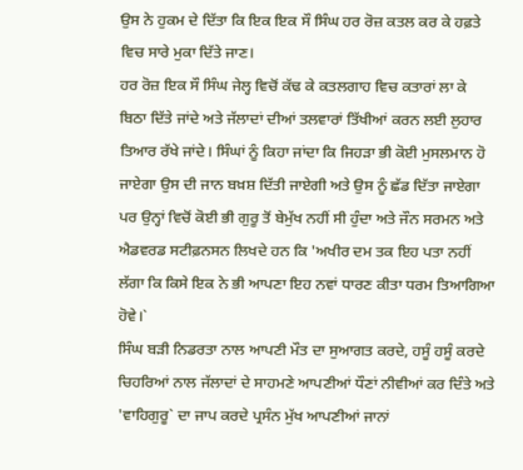ਉਸ ਨੇ ਹੁਕਮ ਦੇ ਦਿੱਤਾ ਕਿ ਇਕ ਇਕ ਸੌ ਸਿੰਘ ਹਰ ਰੋਜ਼ ਕਤਲ ਕਰ ਕੇ ਹਫ਼ਤੇ ਵਿਚ ਸਾਰੇ ਮੁਕਾ ਦਿੱਤੇ ਜਾਣ।
ਹਰ ਰੋਜ਼ ਇਕ ਸੌ ਸਿੰਘ ਜੇਲ੍ਹ ਵਿਚੋਂ ਕੱਢ ਕੇ ਕਤਲਗਾਹ ਵਿਚ ਕਤਾਰਾਂ ਲਾ ਕੇ ਬਿਠਾ ਦਿੱਤੇ ਜਾਂਦੇ ਅਤੇ ਜੱਲਾਦਾਂ ਦੀਆਂ ਤਲਵਾਰਾਂ ਤਿੱਖੀਆਂ ਕਰਨ ਲਈ ਲੁਹਾਰ ਤਿਆਰ ਰੱਖੇ ਜਾਂਦੇ। ਸਿੰਘਾਂ ਨੂੰ ਕਿਹਾ ਜਾਂਦਾ ਕਿ ਜਿਹੜਾ ਭੀ ਕੋਈ ਮੁਸਲਮਾਨ ਹੋ ਜਾਏਗਾ ਉਸ ਦੀ ਜਾਨ ਬਖ਼ਸ਼ ਦਿੱਤੀ ਜਾਏਗੀ ਅਤੇ ਉਸ ਨੂੰ ਛੱਡ ਦਿੱਤਾ ਜਾਏਗਾ ਪਰ ਉਨ੍ਹਾਂ ਵਿਚੋਂ ਕੋਈ ਭੀ ਗੁਰੂ ਤੋਂ ਬੇਮੁੱਖ ਨਹੀਂ ਸੀ ਹੁੰਦਾ ਅਤੇ ਜੌਨ ਸਰਮਨ ਅਤੇ ਐਡਵਰਡ ਸਟੀਫ਼ਨਸਨ ਲਿਖਦੇ ਹਨ ਕਿ 'ਅਖੀਰ ਦਮ ਤਕ ਇਹ ਪਤਾ ਨਹੀਂ ਲੱਗਾ ਕਿ ਕਿਸੇ ਇਕ ਨੇ ਭੀ ਆਪਣਾ ਇਹ ਨਵਾਂ ਧਾਰਣ ਕੀਤਾ ਧਰਮ ਤਿਆਗਿਆ ਹੋਵੇ।`
ਸਿੰਘ ਬੜੀ ਨਿਡਰਤਾ ਨਾਲ ਆਪਣੀ ਮੌਤ ਦਾ ਸੁਆਗਤ ਕਰਦੇ, ਹਸੂੰ ਹਸੂੰ ਕਰਦੇ ਚਿਹਰਿਆਂ ਨਾਲ ਜੱਲਾਦਾਂ ਦੇ ਸਾਹਮਣੇ ਆਪਣੀਆਂ ਧੌਣਾਂ ਨੀਵੀਆਂ ਕਰ ਦਿੰਤੇ ਅਤੇ 'ਵਾਹਿਗੁਰੂ` ਦਾ ਜਾਪ ਕਰਦੇ ਪ੍ਰਸੰਨ ਮੁੱਖ ਆਪਣੀਆਂ ਜਾਨਾਂ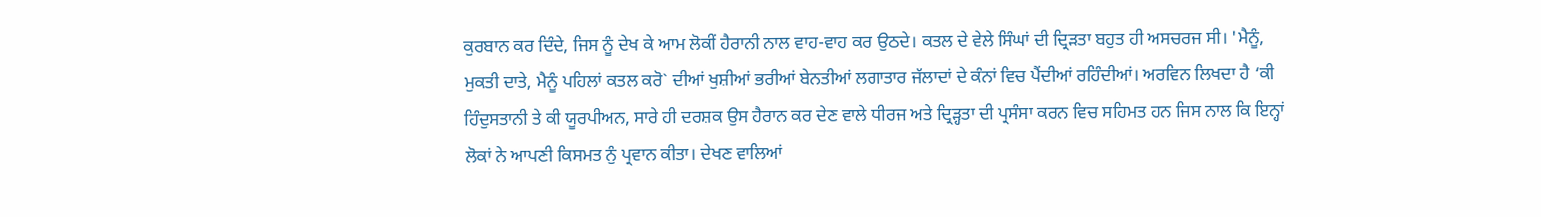ਕੁਰਬਾਨ ਕਰ ਦਿੰਦੇ, ਜਿਸ ਨੂੰ ਦੇਖ ਕੇ ਆਮ ਲੋਕੀਂ ਹੈਰਾਨੀ ਨਾਲ ਵਾਹ-ਵਾਹ ਕਰ ਉਠਦੇ। ਕਤਲ ਦੇ ਵੇਲੇ ਸਿੰਘਾਂ ਦੀ ਦ੍ਰਿੜਤਾ ਬਹੁਤ ਹੀ ਅਸਚਰਜ ਸੀ। 'ਮੈਨੂੰ, ਮੁਕਤੀ ਦਾਤੇ, ਮੈਨੂੰ ਪਹਿਲਾਂ ਕਤਲ ਕਰੋ` ਦੀਆਂ ਖੁਸ਼ੀਆਂ ਭਰੀਆਂ ਬੇਨਤੀਆਂ ਲਗਾਤਾਰ ਜੱਲਾਦਾਂ ਦੇ ਕੰਨਾਂ ਵਿਚ ਪੈਂਦੀਆਂ ਰਹਿੰਦੀਆਂ। ਅਰਵਿਨ ਲਿਖਦਾ ਹੈ ‘ਕੀ ਹਿੰਦੁਸਤਾਨੀ ਤੇ ਕੀ ਯੂਰਪੀਅਨ, ਸਾਰੇ ਹੀ ਦਰਸ਼ਕ ਉਸ ਹੈਰਾਨ ਕਰ ਦੇਣ ਵਾਲੇ ਧੀਰਜ ਅਤੇ ਦ੍ਰਿੜ੍ਹਤਾ ਦੀ ਪ੍ਰਸੰਸਾ ਕਰਨ ਵਿਚ ਸਹਿਮਤ ਹਨ ਜਿਸ ਨਾਲ ਕਿ ਇਨ੍ਹਾਂ ਲੋਕਾਂ ਨੇ ਆਪਣੀ ਕਿਸਮਤ ਨੁੰ ਪ੍ਰਵਾਨ ਕੀਤਾ। ਦੇਖਣ ਵਾਲਿਆਂ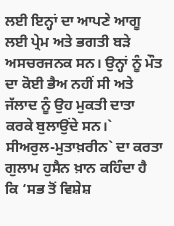ਲਈ ਇਨ੍ਹਾਂ ਦਾ ਆਪਣੇ ਆਗੂ ਲਈ ਪ੍ਰੇਮ ਅਤੇ ਭਗਤੀ ਬੜੇ ਅਸਚਰਜਨਕ ਸਨ। ਉਨ੍ਹਾਂ ਨੂੰ ਮੌਤ ਦਾ ਕੋਈ ਭੈਅ ਨਹੀਂ ਸੀ ਅਤੇ ਜੱਲਾਦ ਨੂੰ ਉਹ ਮੁਕਤੀ ਦਾਤਾ ਕਰਕੇ ਬੁਲਾਉਂਦੇ ਸਨ।` ਸੀਅਰੁਲ-ਮੁਤਾਖ਼ਰੀਨ` ਦਾ ਕਰਤਾ ਗੁਲਾਮ ਹੁਸੈਨ ਖ਼ਾਨ ਕਹਿੰਦਾ ਹੈ ਕਿ ‘ਸਭ ਤੋਂ ਵਿਸ਼ੇਸ਼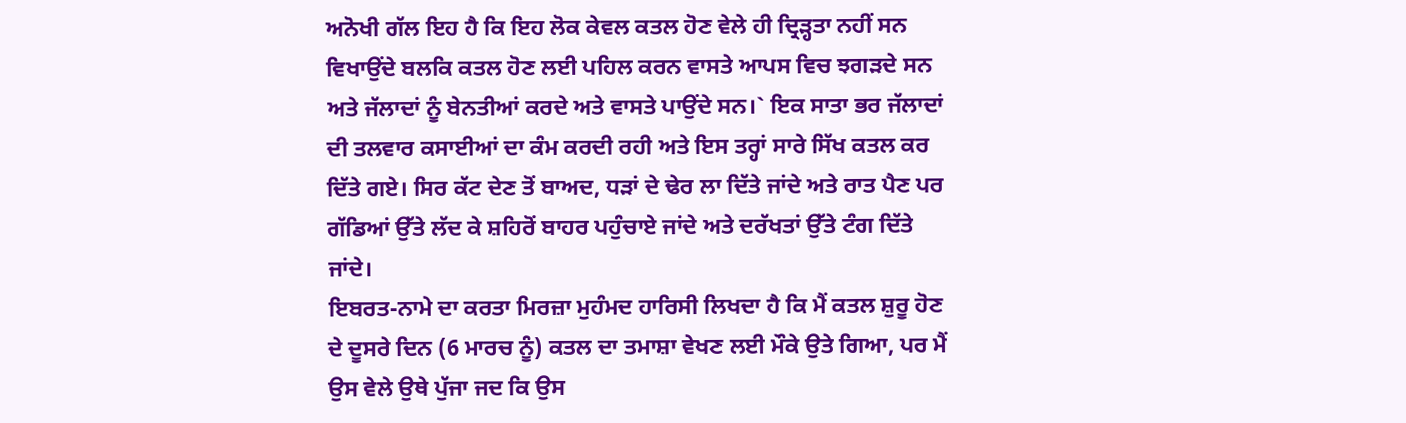ਅਨੋਖੀ ਗੱਲ ਇਹ ਹੈ ਕਿ ਇਹ ਲੋਕ ਕੇਵਲ ਕਤਲ ਹੋਣ ਵੇਲੇ ਹੀ ਦ੍ਰਿੜ੍ਹਤਾ ਨਹੀਂ ਸਨ ਵਿਖਾਉਂਦੇ ਬਲਕਿ ਕਤਲ ਹੋਣ ਲਈ ਪਹਿਲ ਕਰਨ ਵਾਸਤੇ ਆਪਸ ਵਿਚ ਝਗੜਦੇ ਸਨ ਅਤੇ ਜੱਲਾਦਾਂ ਨੂੰ ਬੇਨਤੀਆਂ ਕਰਦੇ ਅਤੇ ਵਾਸਤੇ ਪਾਉਂਦੇ ਸਨ।` ਇਕ ਸਾਤਾ ਭਰ ਜੱਲਾਦਾਂ ਦੀ ਤਲਵਾਰ ਕਸਾਈਆਂ ਦਾ ਕੰਮ ਕਰਦੀ ਰਹੀ ਅਤੇ ਇਸ ਤਰ੍ਹਾਂ ਸਾਰੇ ਸਿੱਖ ਕਤਲ ਕਰ ਦਿੱਤੇ ਗਏ। ਸਿਰ ਕੱਟ ਦੇਣ ਤੋਂ ਬਾਅਦ, ਧੜਾਂ ਦੇ ਢੇਰ ਲਾ ਦਿੱਤੇ ਜਾਂਦੇ ਅਤੇ ਰਾਤ ਪੈਣ ਪਰ ਗੱਡਿਆਂ ਉੱਤੇ ਲੱਦ ਕੇ ਸ਼ਹਿਰੋਂ ਬਾਹਰ ਪਹੁੰਚਾਏ ਜਾਂਦੇ ਅਤੇ ਦਰੱਖਤਾਂ ਉੱਤੇ ਟੰਗ ਦਿੱਤੇ ਜਾਂਦੇ।
ਇਬਰਤ-ਨਾਮੇ ਦਾ ਕਰਤਾ ਮਿਰਜ਼ਾ ਮੁਹੰਮਦ ਹਾਰਿਸੀ ਲਿਖਦਾ ਹੈ ਕਿ ਮੈਂ ਕਤਲ ਸ਼ੁਰੂ ਹੋਣ ਦੇ ਦੂਸਰੇ ਦਿਨ (6 ਮਾਰਚ ਨੂੰ) ਕਤਲ ਦਾ ਤਮਾਸ਼ਾ ਵੇਖਣ ਲਈ ਮੌਕੇ ਉਤੇ ਗਿਆ, ਪਰ ਮੈਂ ਉਸ ਵੇਲੇ ਉਥੇ ਪੁੱਜਾ ਜਦ ਕਿ ਉਸ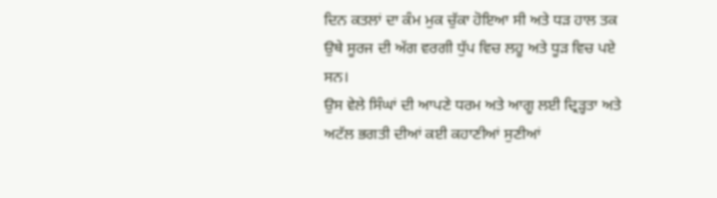ਦਿਨ ਕਤਲਾਂ ਦਾ ਕੰਮ ਮੁਕ ਚੁੱਕਾ ਹੋਇਆ ਸੀ ਅਤੇ ਧੜ ਹਾਲ ਤਕ ਉਥੇ ਸੂਰਜ ਦੀ ਅੱਗ ਵਰਗੀ ਧੁੱਪ ਵਿਚ ਲਹੂ ਅਤੇ ਧੂੜ ਵਿਚ ਪਏ ਸਨ।
ਉਸ ਵੇਲੇ ਸਿੰਘਾਂ ਦੀ ਆਪਣੇ ਧਰਮ ਅਤੇ ਆਗੂ ਲਈ ਦ੍ਰਿੜ੍ਹਤਾ ਅਤੇ ਅਟੱਲ ਭਗਤੀ ਦੀਆਂ ਕਈ ਕਹਾਣੀਆਂ ਸੁਣੀਆਂ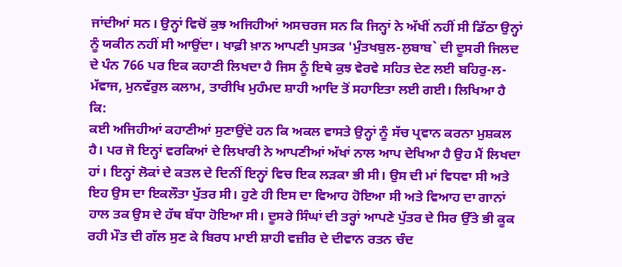ਜਾਂਦੀਆਂ ਸਨ। ਉਨ੍ਹਾਂ ਵਿਚੋਂ ਕੁਝ ਅਜਿਹੀਆਂ ਅਸਚਰਜ ਸਨ ਕਿ ਜਿਨ੍ਹਾਂ ਨੇ ਅੱਖੀਂ ਨਹੀਂ ਸੀ ਡਿੱਠਾ ਉਨ੍ਹਾਂ ਨੂੰ ਯਕੀਨ ਨਹੀਂ ਸੀ ਆਉਂਦਾ। ਖਾਫ਼ੀ ਖ਼ਾਨ ਆਪਣੀ ਪੁਸਤਕ 'ਮੁੰਤਖਬੁਲ-ਲੁਬਾਬ` ਦੀ ਦੂਸਰੀ ਜਿਲਦ ਦੇ ਪੰਨ 766 ਪਰ ਇਕ ਕਹਾਣੀ ਲਿਖਦਾ ਹੈ ਜਿਸ ਨੂੰ ਇਥੇ ਕੁਝ ਵੇਰਵੇ ਸਹਿਤ ਦੇਣ ਲਈ ਬਹਿਰੁ-ਲ-ਮੱਵਾਜ, ਮੁਨਵੱਰੁਲ ਕਲਾਮ, ਤਾਰੀਖਿ ਮੁਹੰਮਦ ਸ਼ਾਹੀ ਆਦਿ ਤੋਂ ਸਹਾਇਤਾ ਲਈ ਗਈ। ਲਿਖਿਆ ਹੈ ਕਿ:
ਕਈ ਅਜਿਹੀਆਂ ਕਹਾਣੀਆਂ ਸੁਣਾਉਂਦੇ ਹਨ ਕਿ ਅਕਲ ਵਾਸਤੇ ਉਨ੍ਹਾਂ ਨੂੰ ਸੱਚ ਪ੍ਰਵਾਨ ਕਰਨਾ ਮੁਸ਼ਕਲ ਹੈ। ਪਰ ਜੋ ਇਨ੍ਹਾਂ ਵਰਕਿਆਂ ਦੇ ਲਿਖਾਰੀ ਨੇ ਆਪਣੀਆਂ ਅੱਖਾਂ ਨਾਲ ਆਪ ਦੇਖਿਆ ਹੈ ਉਹ ਮੈਂ ਲਿਖਦਾ ਹਾਂ। ਇਨ੍ਹਾਂ ਲੋਕਾਂ ਦੇ ਕਤਲ ਦੇ ਦਿਨੀਂ ਇਨ੍ਹਾਂ ਵਿਚ ਇਕ ਲੜਕਾ ਭੀ ਸੀ। ਉਸ ਦੀ ਮਾਂ ਵਿਧਵਾ ਸੀ ਅਤੇ ਇਹ ਉਸ ਦਾ ਇਕਲੌਤਾ ਪੁੱਤਰ ਸੀ। ਹੁਣੇ ਹੀ ਇਸ ਦਾ ਵਿਆਹ ਹੋਇਆ ਸੀ ਅਤੇ ਵਿਆਹ ਦਾ ਗਾਨਾਂ ਹਾਲ ਤਕ ਉਸ ਦੇ ਹੱਥ ਬੱਧਾ ਹੋਇਆ ਸੀ। ਦੂਸਰੇ ਸਿੰਘਾਂ ਦੀ ਤਰ੍ਹਾਂ ਆਪਣੇ ਪੁੱਤਰ ਦੇ ਸਿਰ ਉੱਤੇ ਭੀ ਕੂਕ ਰਹੀ ਮੌਤ ਦੀ ਗੱਲ ਸੁਣ ਕੇ ਬਿਰਧ ਮਾਈ ਸ਼ਾਹੀ ਵਜ਼ੀਰ ਦੇ ਦੀਵਾਨ ਰਤਨ ਚੰਦ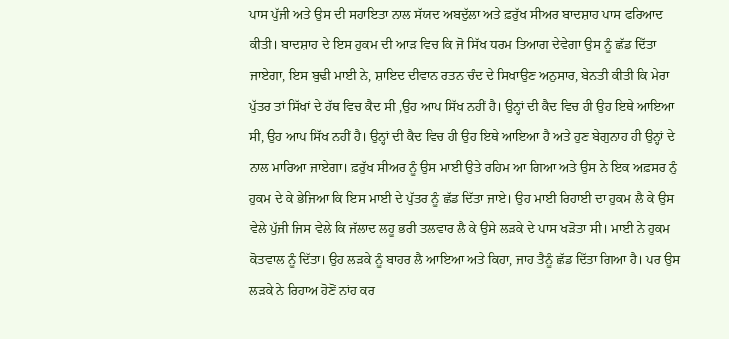ਪਾਸ ਪੁੱਜੀ ਅਤੇ ਉਸ ਦੀ ਸਹਾਇਤਾ ਨਾਲ ਸੱਯਦ ਅਬਦੁੱਲਾ ਅਤੇ ਫ਼ਰੁੱਖ ਸੀਅਰ ਬਾਦਸ਼ਾਹ ਪਾਸ ਫਰਿਆਦ ਕੀਤੀ। ਬਾਦਸ਼ਾਹ ਦੇ ਇਸ ਹੁਕਮ ਦੀ ਆੜ ਵਿਚ ਕਿ ਜੋ ਸਿੱਖ ਧਰਮ ਤਿਆਗ ਦੇਵੇਗਾ ਉਸ ਨੂੰ ਛੱਡ ਦਿੱਤਾ ਜਾਏਗਾ, ਇਸ ਬੁਢੀ ਮਾਈ ਨੇ, ਸ਼ਾਇਦ ਦੀਵਾਨ ਰਤਨ ਚੰਦ ਦੇ ਸਿਖਾਉਣ ਅਨੁਸਾਰ, ਬੇਨਤੀ ਕੀਤੀ ਕਿ ਮੇਰਾ ਪੁੱਤਰ ਤਾਂ ਸਿੱਖਾਂ ਦੇ ਹੱਥ ਵਿਚ ਕੈਦ ਸੀ ,ਉਹ ਆਪ ਸਿੱਖ ਨਹੀਂ ਹੈ। ਉਨ੍ਹਾਂ ਦੀ ਕੈਦ ਵਿਚ ਹੀ ਉਹ ਇਥੇ ਆਇਆ ਸੀ, ਉਹ ਆਪ ਸਿੱਖ ਨਹੀਂ ਹੈ। ਉਨ੍ਹਾਂ ਦੀ ਕੈਦ ਵਿਚ ਹੀ ਉਹ ਇਥੇ ਆਇਆ ਹੈ ਅਤੇ ਹੁਣ ਬੇਗੁਨਾਹ ਹੀ ਉਨ੍ਹਾਂ ਦੇ ਨਾਲ ਮਾਰਿਆ ਜਾਏਗਾ। ਫ਼ਰੁੱਖ ਸੀਅਰ ਨੂੰ ਉਸ ਮਾਈ ਉਤੇ ਰਹਿਮ ਆ ਗਿਆ ਅਤੇ ਉਸ ਨੇ ਇਕ ਅਫ਼ਸਰ ਨੁੰ ਹੁਕਮ ਦੇ ਕੇ ਭੇਜਿਆ ਕਿ ਇਸ ਮਾਈ ਦੇ ਪੁੱਤਰ ਨੂੰ ਛੱਡ ਦਿੱਤਾ ਜਾਏ। ਉਹ ਮਾਈ ਰਿਹਾਈ ਦਾ ਹੁਕਮ ਲੈ ਕੇ ਉਸ ਵੇਲੇ ਪੁੱਜੀ ਜਿਸ ਵੇਲੇ ਕਿ ਜੱਲਾਦ ਲਹੂ ਭਰੀ ਤਲਵਾਰ ਲੈ ਕੇ ਉਸੇ ਲੜਕੇ ਦੇ ਪਾਸ ਖੜੋਤਾ ਸੀ। ਮਾਈ ਨੇ ਹੁਕਮ ਕੋਤਵਾਲ ਨੂੰ ਦਿੱਤਾ। ਉਹ ਲੜਕੇ ਨੂੰ ਬਾਹਰ ਲੈ ਆਇਆ ਅਤੇ ਕਿਹਾ, ਜਾਹ ਤੈਨੂੰ ਛੱਡ ਦਿੱਤਾ ਗਿਆ ਹੈ। ਪਰ ਉਸ ਲੜਕੇ ਨੇ ਰਿਹਾਅ ਹੋਣੋਂ ਨਾਂਹ ਕਰ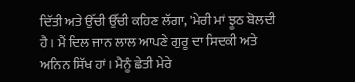ਦਿੱਤੀ ਅਤੇ ਉੱਚੀ ਉੱਚੀ ਕਹਿਣ ਲੱਗਾ, 'ਮੇਰੀ ਮਾਂ ਝੂਠ ਬੋਲਦੀ ਹੈ। ਮੈਂ ਦਿਲ ਜਾਨ ਲਾਲ ਆਪਣੇ ਗੁਰੂ ਦਾ ਸਿਦਕੀ ਅਤੇ ਅਨਿਨ ਸਿੱਖ ਹਾਂ। ਮੈਨੂੰ ਛੇਤੀ ਮੇਰੇ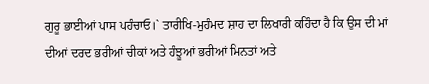ਗੁਰੂ ਭਾਈਆਂ ਪਾਸ ਪਹੰਚਾਓ।` ਤਾਰੀਖਿ-ਮੁਹੰਮਦ ਸ਼ਾਹ ਦਾ ਲਿਖਾਰੀ ਕਹਿੰਦਾ ਹੈ ਕਿ ਉਸ ਦੀ ਮਾਂ ਦੀਆਂ ਦਰਦ ਭਰੀਆਂ ਚੀਕਾਂ ਅਤੇ ਹੰਝੂਆਂ ਭਰੀਆਂ ਮਿਨਤਾਂ ਅਤੇ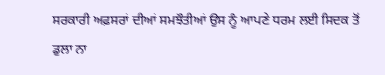ਸਰਕਾਰੀ ਅਫ਼ਸਰਾਂ ਦੀਆਂ ਸਮਝੌਤੀਆਂ ਉਸ ਨੂੰ ਆਪਣੇ ਧਰਮ ਲਈ ਸਿਦਕ ਤੋਂ ਡੁਲਾ ਨਾ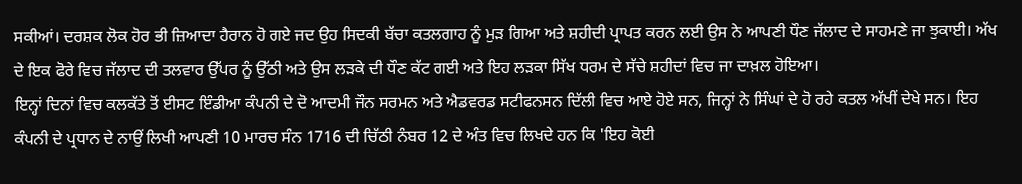ਸਕੀਆਂ। ਦਰਸ਼ਕ ਲੋਕ ਹੋਰ ਭੀ ਜ਼ਿਆਦਾ ਹੈਰਾਨ ਹੋ ਗਏ ਜਦ ਉਹ ਸਿਦਕੀ ਬੱਚਾ ਕਤਲਗਾਹ ਨੂੰ ਮੁੜ ਗਿਆ ਅਤੇ ਸ਼ਹੀਦੀ ਪ੍ਰਾਪਤ ਕਰਨ ਲਈ ਉਸ ਨੇ ਆਪਣੀ ਧੌਣ ਜੱਲਾਦ ਦੇ ਸਾਹਮਣੇ ਜਾ ਝੁਕਾਈ। ਅੱਖ ਦੇ ਇਕ ਫੋਰੇ ਵਿਚ ਜੱਲਾਦ ਦੀ ਤਲਵਾਰ ਉੱਪਰ ਨੂੰ ਉੱਠੀ ਅਤੇ ਉਸ ਲੜਕੇ ਦੀ ਧੌਣ ਕੱਟ ਗਈ ਅਤੇ ਇਹ ਲੜਕਾ ਸਿੱਖ ਧਰਮ ਦੇ ਸੱਚੇ ਸ਼ਹੀਦਾਂ ਵਿਚ ਜਾ ਦਾਖ਼ਲ ਹੋਇਆ।
ਇਨ੍ਹਾਂ ਦਿਨਾਂ ਵਿਚ ਕਲਕੱਤੇ ਤੋਂ ਈਸਟ ਇੰਡੀਆ ਕੰਪਨੀ ਦੇ ਦੋ ਆਦਮੀ ਜੌਨ ਸਰਮਨ ਅਤੇ ਐਡਵਰਡ ਸਟੀਫਨਸਨ ਦਿੱਲੀ ਵਿਚ ਆਏ ਹੋਏ ਸਨ, ਜਿਨ੍ਹਾਂ ਨੇ ਸਿੰਘਾਂ ਦੇ ਹੋ ਰਹੇ ਕਤਲ ਅੱਖੀਂ ਦੇਖੇ ਸਨ। ਇਹ ਕੰਪਨੀ ਦੇ ਪ੍ਰਧਾਨ ਦੇ ਨਾਉਂ ਲਿਖੀ ਆਪਣੀ 10 ਮਾਰਚ ਸੰਨ 1716 ਦੀ ਚਿੱਠੀ ਨੰਬਰ 12 ਦੇ ਅੰਤ ਵਿਚ ਲਿਖਦੇ ਹਨ ਕਿ 'ਇਹ ਕੋਈ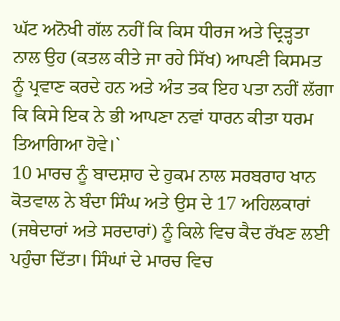ਘੱਟ ਅਨੋਖੀ ਗੱਲ ਨਹੀਂ ਕਿ ਕਿਸ ਧੀਰਜ ਅਤੇ ਦ੍ਰਿੜ੍ਹਤਾ ਨਾਲ ਉਹ (ਕਤਲ ਕੀਤੇ ਜਾ ਰਹੇ ਸਿੱਖ) ਆਪਣੀ ਕਿਸਮਤ ਨੂੰ ਪ੍ਰਵਾਣ ਕਰਦੇ ਹਨ ਅਤੇ ਅੰਤ ਤਕ ਇਹ ਪਤਾ ਨਹੀਂ ਲੱਗਾ ਕਿ ਕਿਸੇ ਇਕ ਨੇ ਭੀ ਆਪਣਾ ਨਵਾਂ ਧਾਰਨ ਕੀਤਾ ਧਰਮ ਤਿਆਗਿਆ ਹੋਵੇ।`
10 ਮਾਰਚ ਨੂੰ ਬਾਦਸ਼ਾਹ ਦੇ ਹੁਕਮ ਨਾਲ ਸਰਬਰਾਹ ਖਾਨ ਕੋਤਵਾਲ ਨੇ ਬੰਦਾ ਸਿੰਘ ਅਤੇ ਉਸ ਦੇ 17 ਅਹਿਲਕਾਰਾਂ (ਜਥੇਦਾਰਾਂ ਅਤੇ ਸਰਦਾਰਾਂ) ਨੂੰ ਕਿਲੇ ਵਿਚ ਕੈਦ ਰੱਖਣ ਲਈ ਪਹੁੰਚਾ ਦਿੱਤਾ। ਸਿੰਘਾਂ ਦੇ ਮਾਰਚ ਵਿਚ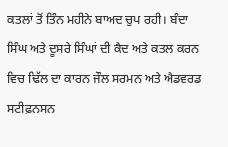ਕਤਲਾਂ ਤੋਂ ਤਿੰਨ ਮਹੀਨੇ ਬਾਅਦ ਚੁਪ ਰਹੀ। ਬੰਦਾ ਸਿੰਘ ਅਤੇ ਦੂਸਰੇ ਸਿੰਘਾਂ ਦੀ ਕੈਦ ਅਤੇ ਕਤਲ ਕਰਨ ਵਿਚ ਢਿੱਲ ਦਾ ਕਾਰਨ ਜੌਲ ਸਰਮਨ ਅਤੇ ਐਡਵਰਡ ਸਟੀਫ਼ਨਸਨ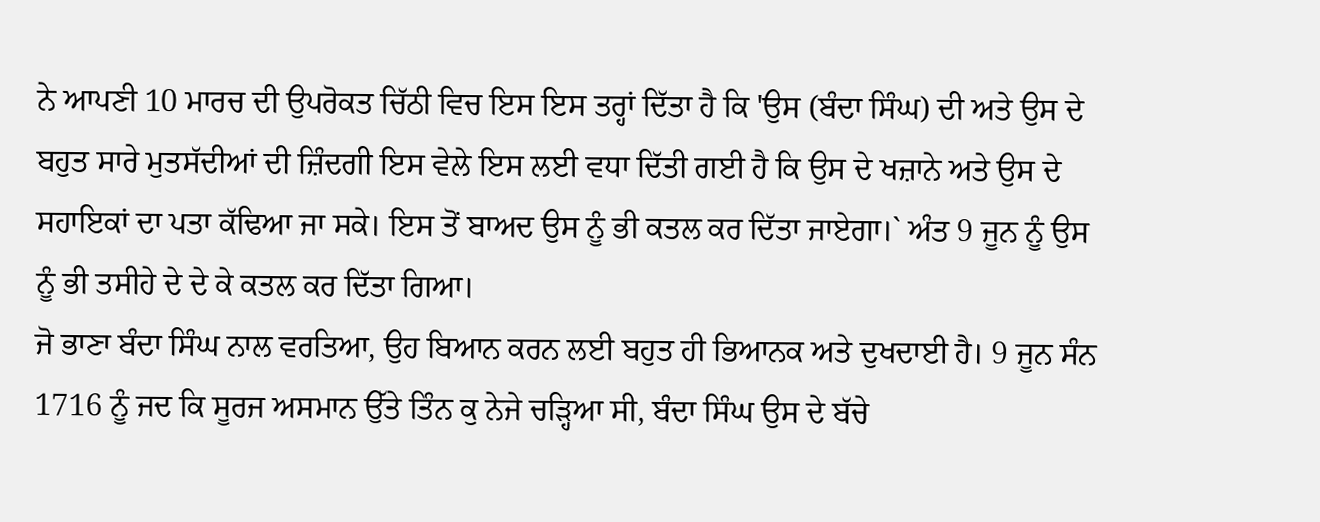ਨੇ ਆਪਣੀ 10 ਮਾਰਚ ਦੀ ਉਪਰੋਕਤ ਚਿੱਠੀ ਵਿਚ ਇਸ ਇਸ ਤਰ੍ਹਾਂ ਦਿੱਤਾ ਹੈ ਕਿ 'ਉਸ (ਬੰਦਾ ਸਿੰਘ) ਦੀ ਅਤੇ ਉਸ ਦੇ ਬਹੁਤ ਸਾਰੇ ਮੁਤਸੱਦੀਆਂ ਦੀ ਜ਼ਿੰਦਗੀ ਇਸ ਵੇਲੇ ਇਸ ਲਈ ਵਧਾ ਦਿੱਤੀ ਗਈ ਹੈ ਕਿ ਉਸ ਦੇ ਖਜ਼ਾਨੇ ਅਤੇ ਉਸ ਦੇ ਸਹਾਇਕਾਂ ਦਾ ਪਤਾ ਕੱਢਿਆ ਜਾ ਸਕੇ। ਇਸ ਤੋਂ ਬਾਅਦ ਉਸ ਨੂੰ ਭੀ ਕਤਲ ਕਰ ਦਿੱਤਾ ਜਾਏਗਾ।` ਅੰਤ 9 ਜੂਨ ਨੂੰ ਉਸ ਨੂੰ ਭੀ ਤਸੀਹੇ ਦੇ ਦੇ ਕੇ ਕਤਲ ਕਰ ਦਿੱਤਾ ਗਿਆ।
ਜੋ ਭਾਣਾ ਬੰਦਾ ਸਿੰਘ ਨਾਲ ਵਰਤਿਆ, ਉਹ ਬਿਆਨ ਕਰਨ ਲਈ ਬਹੁਤ ਹੀ ਭਿਆਨਕ ਅਤੇ ਦੁਖਦਾਈ ਹੈ। 9 ਜੂਨ ਸੰਨ 1716 ਨੂੰ ਜਦ ਕਿ ਸੂਰਜ ਅਸਮਾਨ ਉੱਤੇ ਤਿੰਨ ਕੁ ਨੇਜੇ ਚੜ੍ਹਿਆ ਸੀ, ਬੰਦਾ ਸਿੰਘ ਉਸ ਦੇ ਬੱਚੇ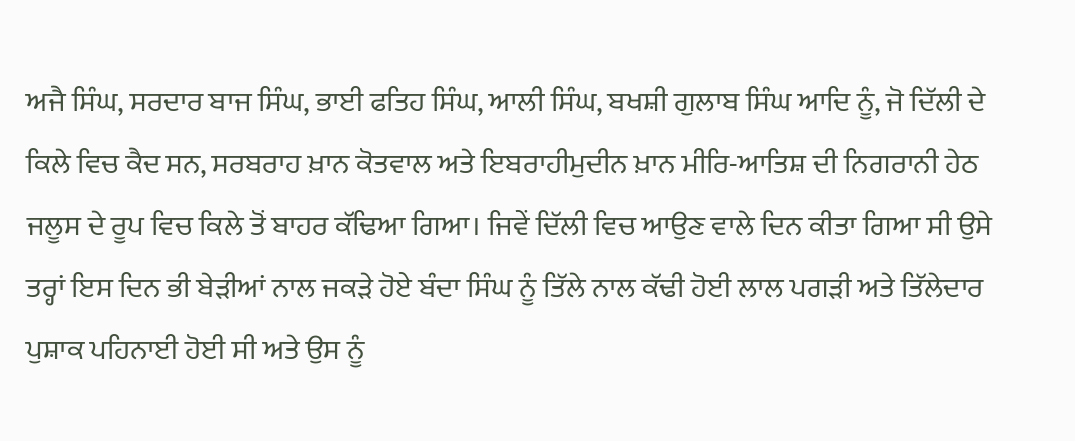ਅਜੈ ਸਿੰਘ, ਸਰਦਾਰ ਬਾਜ ਸਿੰਘ, ਭਾਈ ਫਤਿਹ ਸਿੰਘ, ਆਲੀ ਸਿੰਘ, ਬਖਸ਼ੀ ਗੁਲਾਬ ਸਿੰਘ ਆਦਿ ਨੂੰ, ਜੋ ਦਿੱਲੀ ਦੇ ਕਿਲੇ ਵਿਚ ਕੈਦ ਸਨ, ਸਰਬਰਾਹ ਖ਼ਾਨ ਕੋਤਵਾਲ ਅਤੇ ਇਬਰਾਹੀਮੁਦੀਨ ਖ਼ਾਨ ਮੀਰਿ-ਆਤਿਸ਼ ਦੀ ਨਿਗਰਾਨੀ ਹੇਠ ਜਲੂਸ ਦੇ ਰੂਪ ਵਿਚ ਕਿਲੇ ਤੋਂ ਬਾਹਰ ਕੱਢਿਆ ਗਿਆ। ਜਿਵੇਂ ਦਿੱਲੀ ਵਿਚ ਆਉਣ ਵਾਲੇ ਦਿਨ ਕੀਤਾ ਗਿਆ ਸੀ ਉਸੇ ਤਰ੍ਹਾਂ ਇਸ ਦਿਨ ਭੀ ਬੇੜੀਆਂ ਨਾਲ ਜਕੜੇ ਹੋਏ ਬੰਦਾ ਸਿੰਘ ਨੂੰ ਤਿੱਲੇ ਨਾਲ ਕੱਢੀ ਹੋਈ ਲਾਲ ਪਗੜੀ ਅਤੇ ਤਿੱਲੇਦਾਰ ਪੁਸ਼ਾਕ ਪਹਿਨਾਈ ਹੋਈ ਸੀ ਅਤੇ ਉਸ ਨੂੰ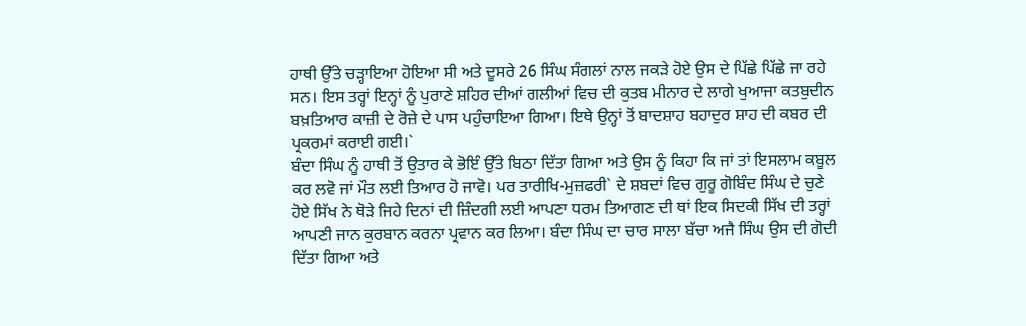ਹਾਥੀ ਉੱਤੇ ਚੜ੍ਹਾਇਆ ਹੋਇਆ ਸੀ ਅਤੇ ਦੂਸਰੇ 26 ਸਿੰਘ ਸੰਗਲਾਂ ਨਾਲ ਜਕੜੇ ਹੋਏ ਉਸ ਦੇ ਪਿੱਛੇ ਪਿੱਛੇ ਜਾ ਰਹੇ ਸਨ। ਇਸ ਤਰ੍ਹਾਂ ਇਨ੍ਹਾਂ ਨੂੰ ਪੁਰਾਣੇ ਸ਼ਹਿਰ ਦੀਆਂ ਗਲੀਆਂ ਵਿਚ ਦੀ ਕੁਤਬ ਮੀਨਾਰ ਦੇ ਲਾਗੇ ਖੁਆਜਾ ਕਤਬੁਦੀਨ ਬਖ਼ਤਿਆਰ ਕਾਜ਼ੀ ਦੇ ਰੋਜ਼ੇ ਦੇ ਪਾਸ ਪਹੁੰਚਾਇਆ ਗਿਆ। ਇਥੇ ਉਨ੍ਹਾਂ ਤੋਂ ਬਾਦਸ਼ਾਹ ਬਹਾਦੁਰ ਸ਼ਾਹ ਦੀ ਕਬਰ ਦੀ ਪ੍ਰਕਰਮਾਂ ਕਰਾਈ ਗਈ।`
ਬੰਦਾ ਸਿੰਘ ਨੂੰ ਹਾਥੀ ਤੋਂ ਉਤਾਰ ਕੇ ਭੋਇੰ ਉੱਤੇ ਬਿਠਾ ਦਿੱਤਾ ਗਿਆ ਅਤੇ ਉਸ ਨੂੰ ਕਿਹਾ ਕਿ ਜਾਂ ਤਾਂ ਇਸਲਾਮ ਕਬੂਲ ਕਰ ਲਵੋ ਜਾਂ ਮੌਤ ਲਈ ਤਿਆਰ ਹੋ ਜਾਵੋ। ਪਰ ਤਾਰੀਖਿ-ਮੁਜ਼ਫਰੀ` ਦੇ ਸ਼ਬਦਾਂ ਵਿਚ ਗੁਰੂ ਗੋਬਿੰਦ ਸਿੰਘ ਦੇ ਚੁਣੇ ਹੋਏ ਸਿੱਖ ਨੇ ਥੋੜੇ ਜਿਹੇ ਦਿਨਾਂ ਦੀ ਜ਼ਿੰਦਗੀ ਲਈ ਆਪਣਾ ਧਰਮ ਤਿਆਗਣ ਦੀ ਥਾਂ ਇਕ ਸਿਦਕੀ ਸਿੱਖ ਦੀ ਤਰ੍ਹਾਂ ਆਪਣੀ ਜਾਨ ਕੁਰਬਾਨ ਕਰਨਾ ਪ੍ਰਵਾਨ ਕਰ ਲਿਆ। ਬੰਦਾ ਸਿੰਘ ਦਾ ਚਾਰ ਸਾਲਾ ਬੱਚਾ ਅਜੈ ਸਿੰਘ ਉਸ ਦੀ ਗੋਦੀ ਦਿੱਤਾ ਗਿਆ ਅਤੇ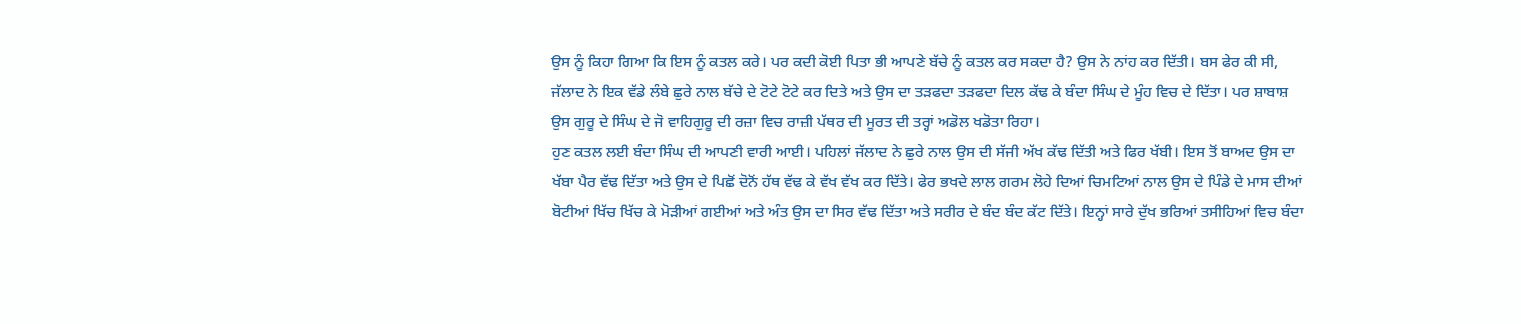ਉਸ ਨੂੰ ਕਿਹਾ ਗਿਆ ਕਿ ਇਸ ਨੂੰ ਕਤਲ ਕਰੇ। ਪਰ ਕਦੀ ਕੋਈ ਪਿਤਾ ਭੀ ਆਪਣੇ ਬੱਚੇ ਨੂੰ ਕਤਲ ਕਰ ਸਕਦਾ ਹੈ? ਉਸ ਨੇ ਨਾਂਹ ਕਰ ਦਿੱਤੀ। ਬਸ ਫੇਰ ਕੀ ਸੀ, ਜੱਲਾਦ ਨੇ ਇਕ ਵੱਡੇ ਲੰਬੇ ਛੁਰੇ ਨਾਲ ਬੱਚੇ ਦੇ ਟੋਟੇ ਟੋਟੇ ਕਰ ਦਿਤੇ ਅਤੇ ਉਸ ਦਾ ਤੜਫਦਾ ਤੜਫਦਾ ਦਿਲ ਕੱਢ ਕੇ ਬੰਦਾ ਸਿੰਘ ਦੇ ਮੂੰਹ ਵਿਚ ਦੇ ਦਿੱਤਾ। ਪਰ ਸ਼ਾਬਾਸ਼ ਉਸ ਗੁਰੂ ਦੇ ਸਿੰਘ ਦੇ ਜੋ ਵਾਹਿਗੁਰੂ ਦੀ ਰਜ਼ਾ ਵਿਚ ਰਾਜ਼ੀ ਪੱਥਰ ਦੀ ਮੂਰਤ ਦੀ ਤਰ੍ਹਾਂ ਅਡੋਲ ਖਡੋਤਾ ਰਿਹਾ।
ਹੁਣ ਕਤਲ ਲਈ ਬੰਦਾ ਸਿੰਘ ਦੀ ਆਪਣੀ ਵਾਰੀ ਆਈ। ਪਹਿਲਾਂ ਜੱਲਾਦ ਨੇ ਛੁਰੇ ਨਾਲ ਉਸ ਦੀ ਸੱਜੀ ਅੱਖ ਕੱਢ ਦਿੱਤੀ ਅਤੇ ਫਿਰ ਖੱਬੀ। ਇਸ ਤੋਂ ਬਾਅਦ ਉਸ ਦਾ ਖੱਬਾ ਪੈਰ ਵੱਢ ਦਿੱਤਾ ਅਤੇ ਉਸ ਦੇ ਪਿਛੋਂ ਦੋਨੋਂ ਹੱਥ ਵੱਢ ਕੇ ਵੱਖ ਵੱਖ ਕਰ ਦਿੱਤੇ। ਫੇਰ ਭਖਦੇ ਲਾਲ ਗਰਮ ਲੋਹੇ ਦਿਆਂ ਚਿਮਟਿਆਂ ਨਾਲ ਉਸ ਦੇ ਪਿੰਡੇ ਦੇ ਮਾਸ ਦੀਆਂ ਬੋਟੀਆਂ ਖਿੱਚ ਖਿੱਚ ਕੇ ਮੋੜੀਆਂ ਗਈਆਂ ਅਤੇ ਅੰਤ ਉਸ ਦਾ ਸਿਰ ਵੱਢ ਦਿੱਤਾ ਅਤੇ ਸਰੀਰ ਦੇ ਬੰਦ ਬੰਦ ਕੱਟ ਦਿੱਤੇ। ਇਨ੍ਹਾਂ ਸਾਰੇ ਦੁੱਖ ਭਰਿਆਂ ਤਸੀਹਿਆਂ ਵਿਚ ਬੰਦਾ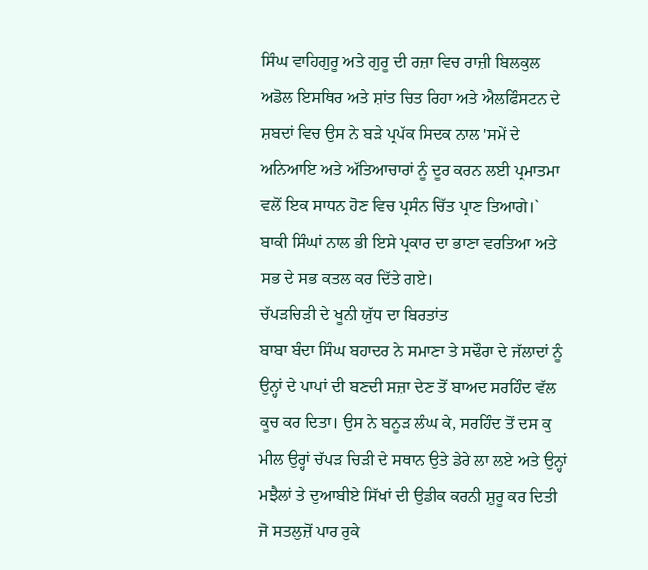ਸਿੰਘ ਵਾਹਿਗੁਰੂ ਅਤੇ ਗੁਰੂ ਦੀ ਰਜ਼ਾ ਵਿਚ ਰਾਜ਼ੀ ਬਿਲਕੁਲ ਅਡੋਲ ਇਸਥਿਰ ਅਤੇ ਸ਼ਾਂਤ ਚਿਤ ਰਿਹਾ ਅਤੇ ਐਲਫਿੰਸਟਨ ਦੇ ਸ਼ਬਦਾਂ ਵਿਚ ਉਸ ਨੇ ਬੜੇ ਪ੍ਰਪੱਕ ਸਿਦਕ ਨਾਲ 'ਸਮੇਂ ਦੇ ਅਨਿਆਇ ਅਤੇ ਅੱਤਿਆਚਾਰਾਂ ਨੂੰ ਦੂਰ ਕਰਨ ਲਈ ਪ੍ਰਮਾਤਮਾ ਵਲੋਂ ਇਕ ਸਾਧਨ ਹੋਣ ਵਿਚ ਪ੍ਰਸੰਨ ਚਿੱਤ ਪ੍ਰਾਣ ਤਿਆਗੇ।` ਬਾਕੀ ਸਿੰਘਾਂ ਨਾਲ ਭੀ ਇਸੇ ਪ੍ਰਕਾਰ ਦਾ ਭਾਣਾ ਵਰਤਿਆ ਅਤੇ ਸਭ ਦੇ ਸਭ ਕਤਲ ਕਰ ਦਿੱਤੇ ਗਏ।
ਚੱਪੜਚਿੜੀ ਦੇ ਖੂਨੀ ਯੁੱਧ ਦਾ ਬਿਰਤਾਂਤ
ਬਾਬਾ ਬੰਦਾ ਸਿੰਘ ਬਹਾਦਰ ਨੇ ਸਮਾਣਾ ਤੇ ਸਢੌਰਾ ਦੇ ਜੱਲਾਦਾਂ ਨੂੰ ਉਨ੍ਹਾਂ ਦੇ ਪਾਪਾਂ ਦੀ ਬਣਦੀ ਸਜ਼ਾ ਦੇਣ ਤੋਂ ਬਾਅਦ ਸਰਹਿੰਦ ਵੱਲ ਕੂਚ ਕਰ ਦਿਤਾ। ਉਸ ਨੇ ਬਨੂੜ ਲੰਘ ਕੇ, ਸਰਹਿੰਦ ਤੋਂ ਦਸ ਕੁ ਮੀਲ ਉਰ੍ਹਾਂ ਚੱਪੜ ਚਿੜੀ ਦੇ ਸਥਾਨ ਉਤੇ ਡੇਰੇ ਲਾ ਲਏ ਅਤੇ ਉਨ੍ਹਾਂ ਮਝੈਲਾਂ ਤੇ ਦੁਆਬੀਏ ਸਿੱਖਾਂ ਦੀ ਉਡੀਕ ਕਰਨੀ ਸ਼ੁਰੂ ਕਰ ਦਿਤੀ ਜੋ ਸਤਲੁਜ਼ੋਂ ਪਾਰ ਰੁਕੇ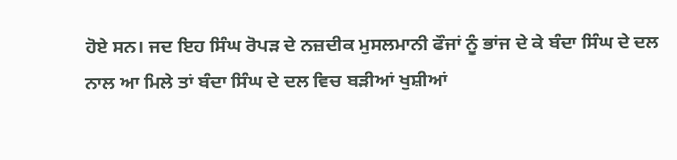ਹੋਏ ਸਨ। ਜਦ ਇਹ ਸਿੰਘ ਰੋਪੜ ਦੇ ਨਜ਼ਦੀਕ ਮੁਸਲਮਾਨੀ ਫੌਜਾਂ ਨੂੰ ਭਾਂਜ ਦੇ ਕੇ ਬੰਦਾ ਸਿੰਘ ਦੇ ਦਲ ਨਾਲ ਆ ਮਿਲੇ ਤਾਂ ਬੰਦਾ ਸਿੰਘ ਦੇ ਦਲ ਵਿਚ ਬੜੀਆਂ ਖੁਸ਼ੀਆਂ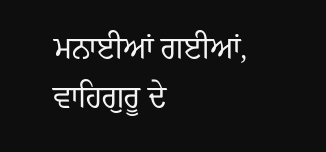ਮਨਾਈਆਂ ਗਈਆਂ, ਵਾਹਿਗੁਰੂ ਦੇ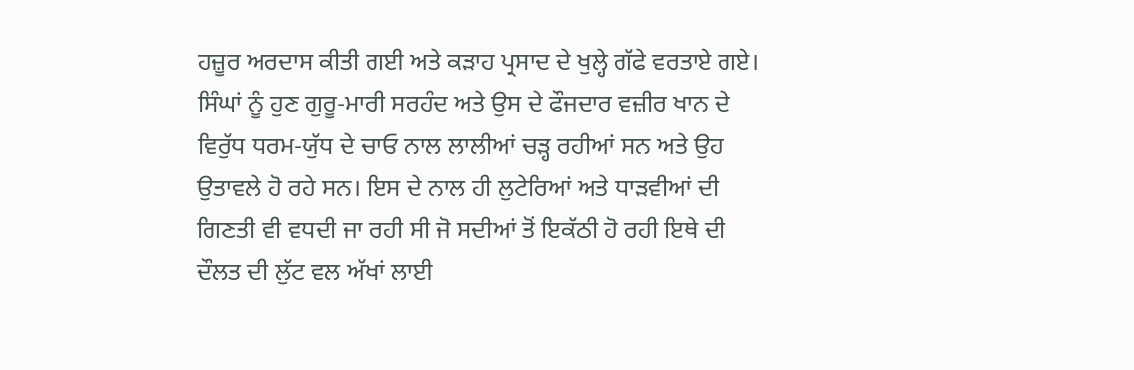ਹਜ਼ੂਰ ਅਰਦਾਸ ਕੀਤੀ ਗਈ ਅਤੇ ਕੜਾਹ ਪ੍ਰਸਾਦ ਦੇ ਖੁਲ੍ਹੇ ਗੱਫੇ ਵਰਤਾਏ ਗਏ। ਸਿੰਘਾਂ ਨੂੰ ਹੁਣ ਗੁਰੂ-ਮਾਰੀ ਸਰਹੰਦ ਅਤੇ ਉਸ ਦੇ ਫੌਜਦਾਰ ਵਜ਼ੀਰ ਖਾਨ ਦੇ ਵਿਰੁੱਧ ਧਰਮ-ਯੁੱਧ ਦੇ ਚਾਓ ਨਾਲ ਲਾਲੀਆਂ ਚੜ੍ਹ ਰਹੀਆਂ ਸਨ ਅਤੇ ਉਹ ਉਤਾਵਲੇ ਹੋ ਰਹੇ ਸਨ। ਇਸ ਦੇ ਨਾਲ ਹੀ ਲੁਟੇਰਿਆਂ ਅਤੇ ਧਾੜਵੀਆਂ ਦੀ ਗਿਣਤੀ ਵੀ ਵਧਦੀ ਜਾ ਰਹੀ ਸੀ ਜੋ ਸਦੀਆਂ ਤੋਂ ਇਕੱਠੀ ਹੋ ਰਹੀ ਇਥੇ ਦੀ ਦੌਲਤ ਦੀ ਲੁੱਟ ਵਲ ਅੱਖਾਂ ਲਾਈ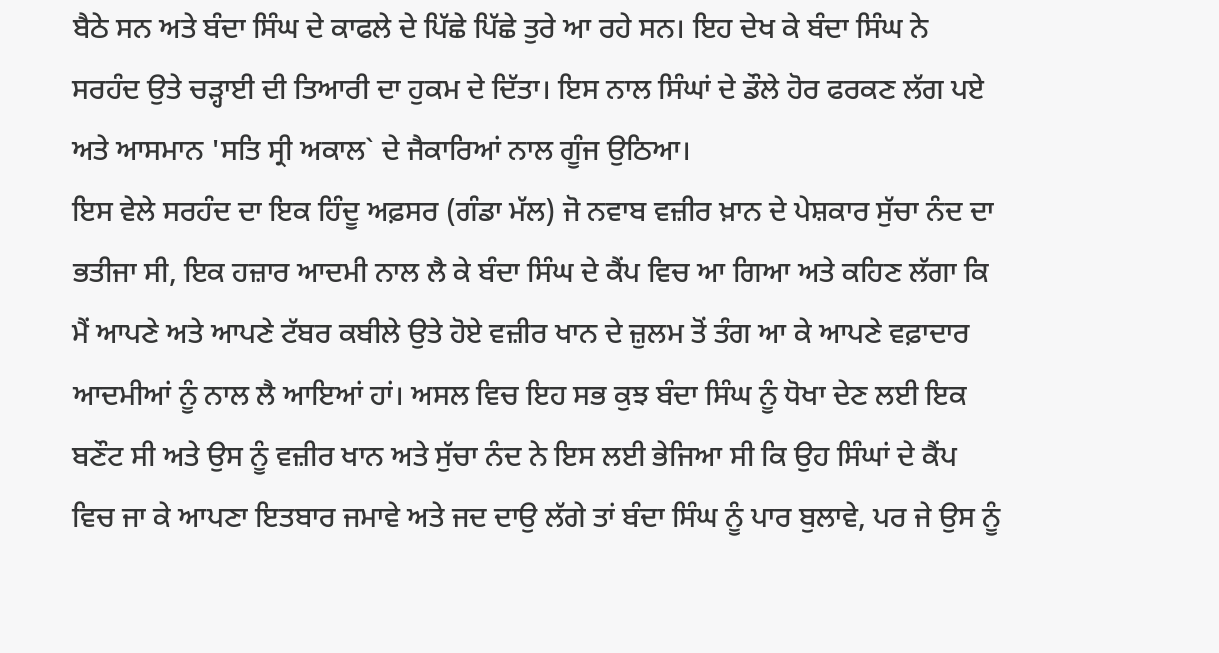ਬੈਠੇ ਸਨ ਅਤੇ ਬੰਦਾ ਸਿੰਘ ਦੇ ਕਾਫਲੇ ਦੇ ਪਿੱਛੇ ਪਿੱਛੇ ਤੁਰੇ ਆ ਰਹੇ ਸਨ। ਇਹ ਦੇਖ ਕੇ ਬੰਦਾ ਸਿੰਘ ਨੇ ਸਰਹੰਦ ਉਤੇ ਚੜ੍ਹਾਈ ਦੀ ਤਿਆਰੀ ਦਾ ਹੁਕਮ ਦੇ ਦਿੱਤਾ। ਇਸ ਨਾਲ ਸਿੰਘਾਂ ਦੇ ਡੌਲੇ ਹੋਰ ਫਰਕਣ ਲੱਗ ਪਏ ਅਤੇ ਆਸਮਾਨ 'ਸਤਿ ਸ੍ਰੀ ਅਕਾਲ` ਦੇ ਜੈਕਾਰਿਆਂ ਨਾਲ ਗੂੰਜ ਉਠਿਆ।
ਇਸ ਵੇਲੇ ਸਰਹੰਦ ਦਾ ਇਕ ਹਿੰਦੂ ਅਫ਼ਸਰ (ਗੰਡਾ ਮੱਲ) ਜੋ ਨਵਾਬ ਵਜ਼ੀਰ ਖ਼ਾਨ ਦੇ ਪੇਸ਼ਕਾਰ ਸੁੱਚਾ ਨੰਦ ਦਾ ਭਤੀਜਾ ਸੀ, ਇਕ ਹਜ਼ਾਰ ਆਦਮੀ ਨਾਲ ਲੈ ਕੇ ਬੰਦਾ ਸਿੰਘ ਦੇ ਕੈਂਪ ਵਿਚ ਆ ਗਿਆ ਅਤੇ ਕਹਿਣ ਲੱਗਾ ਕਿ ਮੈਂ ਆਪਣੇ ਅਤੇ ਆਪਣੇ ਟੱਬਰ ਕਬੀਲੇ ਉਤੇ ਹੋਏ ਵਜ਼ੀਰ ਖਾਨ ਦੇ ਜ਼ੁਲਮ ਤੋਂ ਤੰਗ ਆ ਕੇ ਆਪਣੇ ਵਫ਼ਾਦਾਰ ਆਦਮੀਆਂ ਨੂੰ ਨਾਲ ਲੈ ਆਇਆਂ ਹਾਂ। ਅਸਲ ਵਿਚ ਇਹ ਸਭ ਕੁਝ ਬੰਦਾ ਸਿੰਘ ਨੂੰ ਧੋਖਾ ਦੇਣ ਲਈ ਇਕ ਬਣੌਟ ਸੀ ਅਤੇ ਉਸ ਨੂੰ ਵਜ਼ੀਰ ਖਾਨ ਅਤੇ ਸੁੱਚਾ ਨੰਦ ਨੇ ਇਸ ਲਈ ਭੇਜਿਆ ਸੀ ਕਿ ਉਹ ਸਿੰਘਾਂ ਦੇ ਕੈਂਪ ਵਿਚ ਜਾ ਕੇ ਆਪਣਾ ਇਤਬਾਰ ਜਮਾਵੇ ਅਤੇ ਜਦ ਦਾਉ ਲੱਗੇ ਤਾਂ ਬੰਦਾ ਸਿੰਘ ਨੂੰ ਪਾਰ ਬੁਲਾਵੇ, ਪਰ ਜੇ ਉਸ ਨੂੰ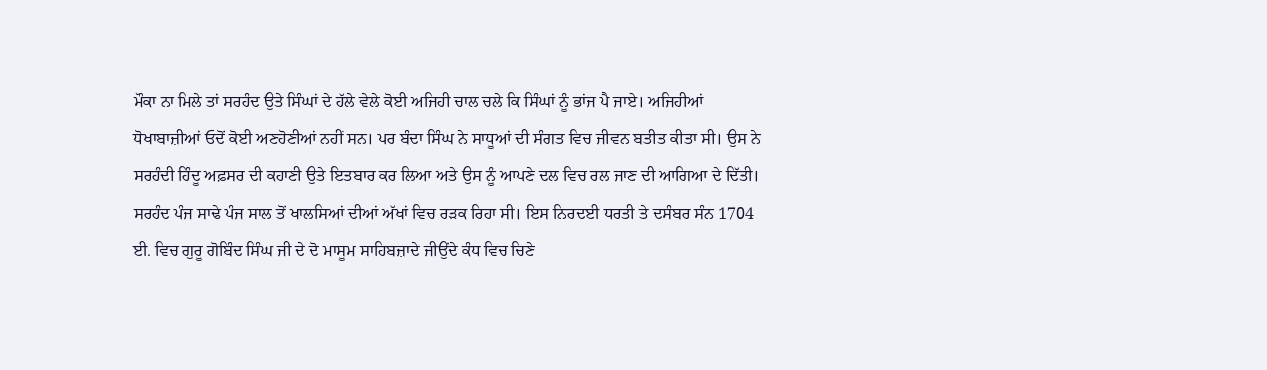ਮੌਕਾ ਨਾ ਮਿਲੇ ਤਾਂ ਸਰਹੰਦ ਉਤੇ ਸਿੰਘਾਂ ਦੇ ਹੱਲੇ ਵੇਲੇ ਕੋਈ ਅਜਿਹੀ ਚਾਲ ਚਲੇ ਕਿ ਸਿੰਘਾਂ ਨੂੰ ਭਾਂਜ ਪੈ ਜਾਏ। ਅਜਿਹੀਆਂ ਧੋਖਾਬਾਜ਼ੀਆਂ ਓਦੋਂ ਕੋਈ ਅਣਹੋਣੀਆਂ ਨਹੀਂ ਸਨ। ਪਰ ਬੰਦਾ ਸਿੰਘ ਨੇ ਸਾਧੂਆਂ ਦੀ ਸੰਗਤ ਵਿਚ ਜੀਵਨ ਬਤੀਤ ਕੀਤਾ ਸੀ। ਉਸ ਨੇ ਸਰਹੰਦੀ ਹਿੰਦੂ ਅਫ਼ਸਰ ਦੀ ਕਹਾਣੀ ਉਤੇ ਇਤਬਾਰ ਕਰ ਲਿਆ ਅਤੇ ਉਸ ਨੂੰ ਆਪਣੇ ਦਲ ਵਿਚ ਰਲ ਜਾਣ ਦੀ ਆਗਿਆ ਦੇ ਦਿੱਤੀ।
ਸਰਹੰਦ ਪੰਜ ਸਾਢੇ ਪੰਜ ਸਾਲ ਤੋਂ ਖਾਲਸਿਆਂ ਦੀਆਂ ਅੱਖਾਂ ਵਿਚ ਰੜਕ ਰਿਹਾ ਸੀ। ਇਸ ਨਿਰਦਈ ਧਰਤੀ ਤੇ ਦਸੰਬਰ ਸੰਨ 1704 ਈ. ਵਿਚ ਗੁਰੂ ਗੋਬਿੰਦ ਸਿੰਘ ਜੀ ਦੇ ਦੋ ਮਾਸੂਮ ਸਾਹਿਬਜ਼ਾਦੇ ਜੀਉਂਦੇ ਕੰਧ ਵਿਚ ਚਿਣੇ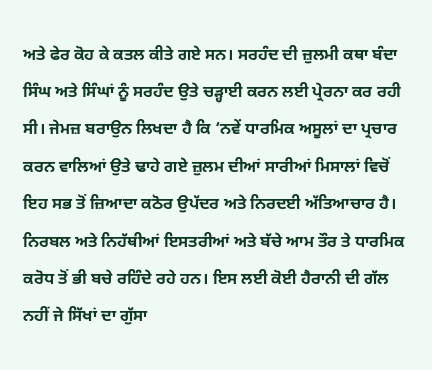ਅਤੇ ਫੇਰ ਕੋਹ ਕੇ ਕਤਲ ਕੀਤੇ ਗਏ ਸਨ। ਸਰਹੰਦ ਦੀ ਜ਼ੁਲਮੀ ਕਥਾ ਬੰਦਾ ਸਿੰਘ ਅਤੇ ਸਿੰਘਾਂ ਨੂੰ ਸਰਹੰਦ ਉਤੇ ਚੜ੍ਹਾਈ ਕਰਨ ਲਈ ਪ੍ਰੇਰਨਾ ਕਰ ਰਹੀ ਸੀ। ਜੇਮਜ਼ ਬਰਾਉਨ ਲਿਖਦਾ ਹੈ ਕਿ ‘ਨਵੇਂ ਧਾਰਮਿਕ ਅਸੂਲਾਂ ਦਾ ਪ੍ਰਚਾਰ ਕਰਨ ਵਾਲਿਆਂ ਉਤੇ ਢਾਹੇ ਗਏ ਜ਼ੁਲਮ ਦੀਆਂ ਸਾਰੀਆਂ ਮਿਸਾਲਾਂ ਵਿਚੋਂ ਇਹ ਸਭ ਤੋਂ ਜ਼ਿਆਦਾ ਕਠੋਰ ਉਪੱਦਰ ਅਤੇ ਨਿਰਦਈ ਅੱਤਿਆਚਾਰ ਹੈ। ਨਿਰਬਲ ਅਤੇ ਨਿਹੱਥੀਆਂ ਇਸਤਰੀਆਂ ਅਤੇ ਬੱਚੇ ਆਮ ਤੌਰ ਤੇ ਧਾਰਮਿਕ ਕਰੋਧ ਤੋਂ ਭੀ ਬਚੇ ਰਹਿੰਦੇ ਰਹੇ ਹਨ। ਇਸ ਲਈ ਕੋਈ ਹੈਰਾਨੀ ਦੀ ਗੱਲ ਨਹੀਂ ਜੇ ਸਿੱਖਾਂ ਦਾ ਗੁੱਸਾ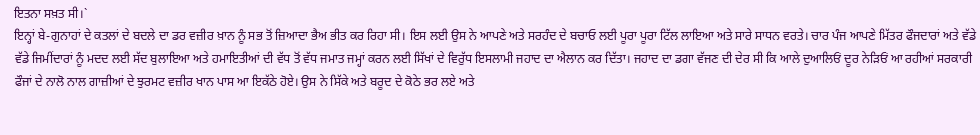ਇਤਨਾ ਸਖ਼ਤ ਸੀ।`
ਇਨ੍ਹਾਂ ਬੇ-ਗੁਨਾਹਾਂ ਦੇ ਕਤਲਾਂ ਦੇ ਬਦਲੇ ਦਾ ਡਰ ਵਜ਼ੀਰ ਖ਼ਾਨ ਨੂੰ ਸਭ ਤੋਂ ਜ਼ਿਆਦਾ ਭੈਅ ਭੀਤ ਕਰ ਰਿਹਾ ਸੀ। ਇਸ ਲਈ ਉਸ ਨੇ ਆਪਣੇ ਅਤੇ ਸਰਹੰਦ ਦੇ ਬਚਾਓ ਲਈ ਪੂਰਾ ਪੂਰਾ ਟਿੱਲ ਲਾਇਆ ਅਤੇ ਸਾਰੇ ਸਾਧਨ ਵਰਤੇ। ਚਾਰ ਪੰਜ ਆਪਣੇ ਮਿੱਤਰ ਫੌਜਦਾਰਾਂ ਅਤੇ ਵੱਡੇ ਵੱਡੇ ਜਿਮੀਂਦਾਰਾਂ ਨੂੰ ਮਦਦ ਲਈ ਸੱਦ ਬੁਲਾਇਆ ਅਤੇ ਹਮਾਇਤੀਆਂ ਦੀ ਵੱਧ ਤੋਂ ਵੱਧ ਜਮਾਤ ਜਮ੍ਹਾਂ ਕਰਨ ਲਈ ਸਿੱਖਾਂ ਦੇ ਵਿਰੁੱਧ ਇਸਲਾਮੀ ਜਹਾਦ ਦਾ ਐਲਾਨ ਕਰ ਦਿੱਤਾ। ਜਹਾਦ ਦਾ ਡਗਾ ਵੱਜਣ ਦੀ ਦੇਰ ਸੀ ਕਿ ਆਲੇ ਦੁਆਲਿਓਂ ਦੂਰ ਨੇੜਿਓਂ ਆ ਰਹੀਆਂ ਸਰਕਾਰੀ ਫੌਜਾਂ ਦੇ ਨਾਲੋ ਨਾਲ ਗਾਜ਼ੀਆਂ ਦੇ ਝੁਰਮਟ ਵਜ਼ੀਰ ਖਾਨ ਪਾਸ ਆ ਇਕੱਠੇ ਹੋਏ। ਉਸ ਨੇ ਸਿੱਕੇ ਅਤੇ ਬਰੂਦ ਦੇ ਕੋਠੇ ਭਰ ਲਏ ਅਤੇ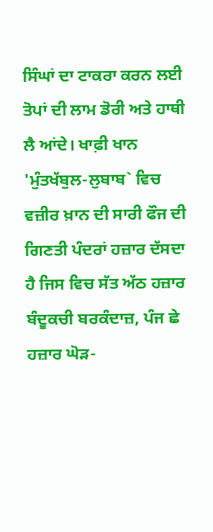ਸਿੰਘਾਂ ਦਾ ਟਾਕਰਾ ਕਰਨ ਲਈ ਤੋਪਾਂ ਦੀ ਲਾਮ ਡੋਰੀ ਅਤੇ ਹਾਥੀ ਲੈ ਆਂਦੇ। ਖਾਫ਼ੀ ਖਾਨ 'ਮੁੰਤਖੱਬੁਲ-ਲੁਬਾਬ` ਵਿਚ ਵਜ਼ੀਰ ਖ਼ਾਨ ਦੀ ਸਾਰੀ ਫੌਜ ਦੀ ਗਿਣਤੀ ਪੰਦਰਾਂ ਹਜ਼ਾਰ ਦੱਸਦਾ ਹੈ ਜਿਸ ਵਿਚ ਸੱਤ ਅੱਠ ਹਜ਼ਾਰ ਬੰਦੂਕਚੀ ਬਰਕੰਦਾਜ਼, ਪੰਜ ਛੇ ਹਜ਼ਾਰ ਘੋੜ-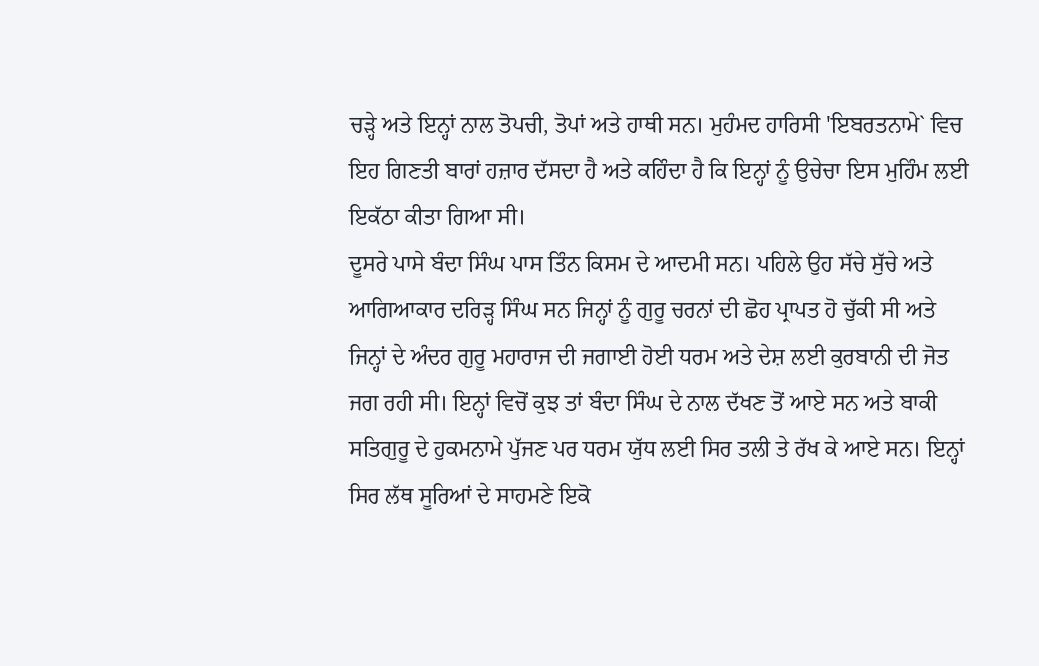ਚੜ੍ਹੇ ਅਤੇ ਇਨ੍ਹਾਂ ਨਾਲ ਤੋਪਚੀ, ਤੋਪਾਂ ਅਤੇ ਹਾਥੀ ਸਨ। ਮੁਹੰਮਦ ਹਾਰਿਸੀ 'ਇਬਰਤਨਾਮੇ` ਵਿਚ ਇਹ ਗਿਣਤੀ ਬਾਰਾਂ ਹਜ਼ਾਰ ਦੱਸਦਾ ਹੈ ਅਤੇ ਕਹਿੰਦਾ ਹੈ ਕਿ ਇਨ੍ਹਾਂ ਨੂੰ ਉਚੇਚਾ ਇਸ ਮੁਹਿੰਮ ਲਈ ਇਕੱਠਾ ਕੀਤਾ ਗਿਆ ਸੀ।
ਦੂਸਰੇ ਪਾਸੇ ਬੰਦਾ ਸਿੰਘ ਪਾਸ ਤਿੰਨ ਕਿਸਮ ਦੇ ਆਦਮੀ ਸਨ। ਪਹਿਲੇ ਉਹ ਸੱਚੇ ਸੁੱਚੇ ਅਤੇ ਆਗਿਆਕਾਰ ਦਰਿੜ੍ਹ ਸਿੰਘ ਸਨ ਜਿਨ੍ਹਾਂ ਨੂੰ ਗੁਰੂ ਚਰਨਾਂ ਦੀ ਛੋਹ ਪ੍ਰਾਪਤ ਹੋ ਚੁੱਕੀ ਸੀ ਅਤੇ ਜਿਨ੍ਹਾਂ ਦੇ ਅੰਦਰ ਗੁਰੂ ਮਹਾਰਾਜ ਦੀ ਜਗਾਈ ਹੋਈ ਧਰਮ ਅਤੇ ਦੇਸ਼ ਲਈ ਕੁਰਬਾਨੀ ਦੀ ਜੋਤ ਜਗ ਰਹੀ ਸੀ। ਇਨ੍ਹਾਂ ਵਿਚੋਂ ਕੁਝ ਤਾਂ ਬੰਦਾ ਸਿੰਘ ਦੇ ਨਾਲ ਦੱਖਣ ਤੋਂ ਆਏ ਸਨ ਅਤੇ ਬਾਕੀ ਸਤਿਗੁਰੂ ਦੇ ਹੁਕਮਨਾਮੇ ਪੁੱਜਣ ਪਰ ਧਰਮ ਯੁੱਧ ਲਈ ਸਿਰ ਤਲੀ ਤੇ ਰੱਖ ਕੇ ਆਏ ਸਨ। ਇਨ੍ਹਾਂ ਸਿਰ ਲੱਥ ਸੂਰਿਆਂ ਦੇ ਸਾਹਮਣੇ ਇਕੋ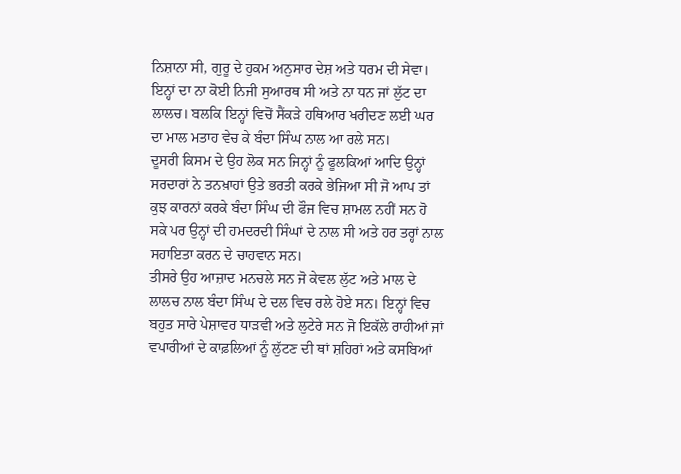ਨਿਸ਼ਾਨਾ ਸੀ, ਗੁਰੂ ਦੇ ਹੁਕਮ ਅਨੁਸਾਰ ਦੇਸ਼ ਅਤੇ ਧਰਮ ਦੀ ਸੇਵਾ। ਇਨ੍ਹਾਂ ਦਾ ਨਾ ਕੋਈ ਨਿਜੀ ਸੁਆਰਥ ਸੀ ਅਤੇ ਨਾ ਧਨ ਜਾਂ ਲੁੱਟ ਦਾ ਲਾਲਚ। ਬਲਕਿ ਇਨ੍ਹਾਂ ਵਿਚੋਂ ਸੈਂਕੜੇ ਹਥਿਆਰ ਖਰੀਦਣ ਲਈ ਘਰ ਦਾ ਮਾਲ ਮਤਾਹ ਵੇਚ ਕੇ ਬੰਦਾ ਸਿੰਘ ਨਾਲ ਆ ਰਲੇ ਸਨ।
ਦੂਸਰੀ ਕਿਸਮ ਦੇ ਉਹ ਲੋਕ ਸਨ ਜਿਨ੍ਹਾਂ ਨੂੰ ਫੂਲਕਿਆਂ ਆਦਿ ਉਨ੍ਹਾਂ ਸਰਦਾਰਾਂ ਨੇ ਤਨਖ਼ਾਹਾਂ ਉਤੇ ਭਰਤੀ ਕਰਕੇ ਭੇਜਿਆ ਸੀ ਜੋ ਆਪ ਤਾਂ ਕੁਝ ਕਾਰਨਾਂ ਕਰਕੇ ਬੰਦਾ ਸਿੰਘ ਦੀ ਫੌਜ ਵਿਚ ਸ਼ਾਮਲ ਨਹੀਂ ਸਨ ਹੋ ਸਕੇ ਪਰ ਉਨ੍ਹਾਂ ਦੀ ਹਮਦਰਦੀ ਸਿੰਘਾਂ ਦੇ ਨਾਲ ਸੀ ਅਤੇ ਹਰ ਤਰ੍ਹਾਂ ਨਾਲ ਸਹਾਇਤਾ ਕਰਨ ਦੇ ਚਾਹਵਾਨ ਸਨ।
ਤੀਸਰੇ ਉਹ ਆਜ਼ਾਦ ਮਨਚਲੇ ਸਨ ਜੋ ਕੇਵਲ ਲੁੱਟ ਅਤੇ ਮਾਲ ਦੇ ਲਾਲਚ ਨਾਲ ਬੰਦਾ ਸਿੰਘ ਦੇ ਦਲ ਵਿਚ ਰਲੇ ਹੋਏ ਸਨ। ਇਨ੍ਹਾਂ ਵਿਚ ਬਹੁਤ ਸਾਰੇ ਪੇਸ਼ਾਵਰ ਧਾੜਵੀ ਅਤੇ ਲੁਟੇਰੇ ਸਨ ਜੋ ਇਕੱਲੇ ਰਾਹੀਆਂ ਜਾਂ ਵਪਾਰੀਆਂ ਦੇ ਕਾਫ਼ਲਿਆਂ ਨੂੰ ਲੁੱਟਣ ਦੀ ਥਾਂ ਸ਼ਹਿਰਾਂ ਅਤੇ ਕਸਬਿਆਂ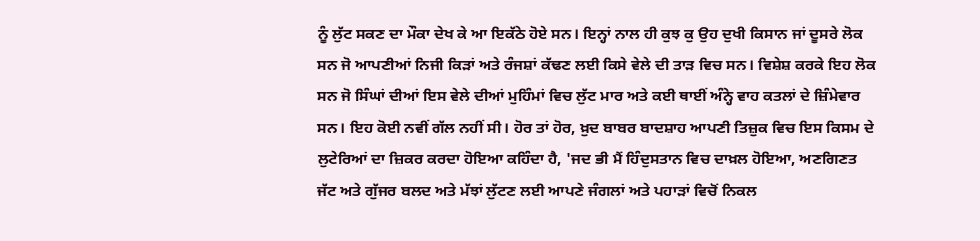ਨੂੰ ਲੁੱਟ ਸਕਣ ਦਾ ਮੌਕਾ ਦੇਖ ਕੇ ਆ ਇਕੱਠੇ ਹੋਏ ਸਨ। ਇਨ੍ਹਾਂ ਨਾਲ ਹੀ ਕੁਝ ਕੁ ਉਹ ਦੁਖੀ ਕਿਸਾਨ ਜਾਂ ਦੂਸਰੇ ਲੋਕ ਸਨ ਜੋ ਆਪਣੀਆਂ ਨਿਜੀ ਕਿੜਾਂ ਅਤੇ ਰੰਜਸ਼ਾਂ ਕੱਢਣ ਲਈ ਕਿਸੇ ਵੇਲੇ ਦੀ ਤਾੜ ਵਿਚ ਸਨ। ਵਿਸ਼ੇਸ਼ ਕਰਕੇ ਇਹ ਲੋਕ ਸਨ ਜੋ ਸਿੰਘਾਂ ਦੀਆਂ ਇਸ ਵੇਲੇ ਦੀਆਂ ਮੁਹਿੰਮਾਂ ਵਿਚ ਲੁੱਟ ਮਾਰ ਅਤੇ ਕਈ ਥਾਈਂ ਅੰਨ੍ਹੇ ਵਾਹ ਕਤਲਾਂ ਦੇ ਜ਼ਿੰਮੇਵਾਰ ਸਨ। ਇਹ ਕੋਈ ਨਵੀਂ ਗੱਲ ਨਹੀਂ ਸੀ। ਹੋਰ ਤਾਂ ਹੋਰ, ਖ਼ੁਦ ਬਾਬਰ ਬਾਦਸ਼ਾਹ ਆਪਣੀ ਤਿਜ਼ੁਕ ਵਿਚ ਇਸ ਕਿਸਮ ਦੇ ਲੁਟੇਰਿਆਂ ਦਾ ਜ਼ਿਕਰ ਕਰਦਾ ਹੋਇਆ ਕਹਿੰਦਾ ਹੈ, 'ਜਦ ਭੀ ਮੈਂ ਹਿੰਦੁਸਤਾਨ ਵਿਚ ਦਾਖ਼ਲ ਹੋਇਆ, ਅਣਗਿਣਤ ਜੱਟ ਅਤੇ ਗੁੱਜਰ ਬਲਦ ਅਤੇ ਮੱਝਾਂ ਲੁੱਟਣ ਲਈ ਆਪਣੇ ਜੰਗਲਾਂ ਅਤੇ ਪਹਾੜਾਂ ਵਿਚੋਂ ਨਿਕਲ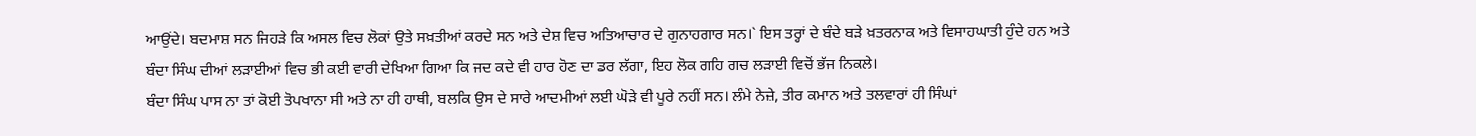ਆਉਂਦੇ। ਬਦਮਾਸ਼ ਸਨ ਜਿਹੜੇ ਕਿ ਅਸਲ ਵਿਚ ਲੋਕਾਂ ਉਤੇ ਸਖ਼ਤੀਆਂ ਕਰਦੇ ਸਨ ਅਤੇ ਦੇਸ਼ ਵਿਚ ਅਤਿਆਚਾਰ ਦੇ ਗੁਨਾਹਗਾਰ ਸਨ।` ਇਸ ਤਰ੍ਹਾਂ ਦੇ ਬੰਦੇ ਬੜੇ ਖ਼ਤਰਨਾਕ ਅਤੇ ਵਿਸਾਹਘਾਤੀ ਹੁੰਦੇ ਹਨ ਅਤੇ ਬੰਦਾ ਸਿੰਘ ਦੀਆਂ ਲੜਾਈਆਂ ਵਿਚ ਭੀ ਕਈ ਵਾਰੀ ਦੇਖਿਆ ਗਿਆ ਕਿ ਜਦ ਕਦੇ ਵੀ ਹਾਰ ਹੋਣ ਦਾ ਡਰ ਲੱਗਾ, ਇਹ ਲੋਕ ਗਹਿ ਗਚ ਲੜਾਈ ਵਿਚੋਂ ਭੱਜ ਨਿਕਲੇ।
ਬੰਦਾ ਸਿੰਘ ਪਾਸ ਨਾ ਤਾਂ ਕੋਈ ਤੋਪਖਾਨਾ ਸੀ ਅਤੇ ਨਾ ਹੀ ਹਾਥੀ, ਬਲਕਿ ਉਸ ਦੇ ਸਾਰੇ ਆਦਮੀਆਂ ਲਈ ਘੋੜੇ ਵੀ ਪੂਰੇ ਨਹੀਂ ਸਨ। ਲੰਮੇ ਨੇਜ਼ੇ, ਤੀਰ ਕਮਾਨ ਅਤੇ ਤਲਵਾਰਾਂ ਹੀ ਸਿੰਘਾਂ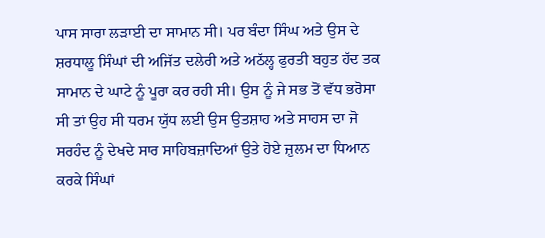ਪਾਸ ਸਾਰਾ ਲੜਾਈ ਦਾ ਸਾਮਾਨ ਸੀ। ਪਰ ਬੰਦਾ ਸਿੰਘ ਅਤੇ ਉਸ ਦੇ ਸ਼ਰਧਾਲੂ ਸਿੰਘਾਂ ਦੀ ਅਜਿੱਤ ਦਲੇਰੀ ਅਤੇ ਅਠੱਲ੍ਹ ਫੁਰਤੀ ਬਹੁਤ ਹੱਦ ਤਕ ਸਾਮਾਨ ਦੇ ਘਾਟੇ ਨੂੰ ਪੂਰਾ ਕਰ ਰਹੀ ਸੀ। ਉਸ ਨੂੰ ਜੇ ਸਭ ਤੋਂ ਵੱਧ ਭਰੋਸਾ ਸੀ ਤਾਂ ਉਹ ਸੀ ਧਰਮ ਯੁੱਧ ਲਈ ਉਸ ਉਤਸ਼ਾਹ ਅਤੇ ਸਾਹਸ ਦਾ ਜੋ ਸਰਹੰਦ ਨੂੰ ਦੇਖਦੇ ਸਾਰ ਸਾਹਿਬਜ਼ਾਦਿਆਂ ਉਤੇ ਹੋਏ ਜ਼ੁਲਮ ਦਾ ਧਿਆਨ ਕਰਕੇ ਸਿੰਘਾਂ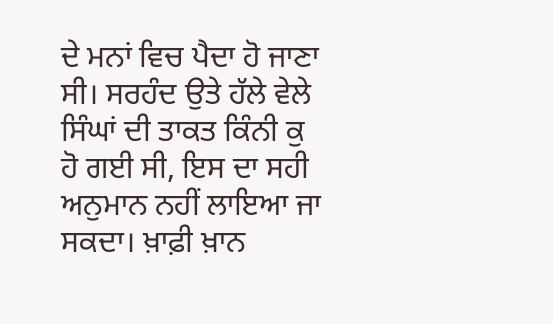ਦੇ ਮਨਾਂ ਵਿਚ ਪੈਦਾ ਹੋ ਜਾਣਾ ਸੀ। ਸਰਹੰਦ ਉਤੇ ਹੱਲੇ ਵੇਲੇ ਸਿੰਘਾਂ ਦੀ ਤਾਕਤ ਕਿੰਨੀ ਕੁ ਹੋ ਗਈ ਸੀ, ਇਸ ਦਾ ਸਹੀ ਅਨੁਮਾਨ ਨਹੀਂ ਲਾਇਆ ਜਾ ਸਕਦਾ। ਖ਼ਾਫ਼ੀ ਖ਼ਾਨ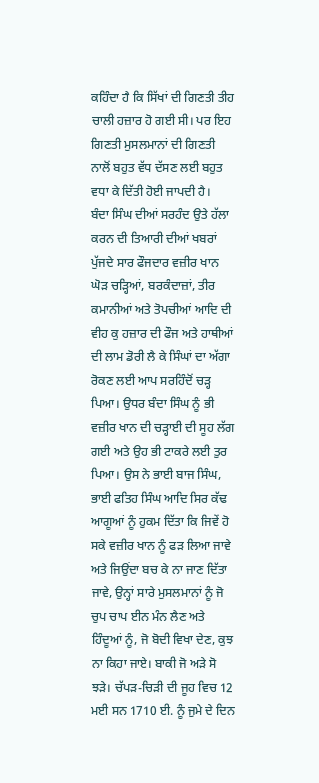ਕਹਿੰਦਾ ਹੈ ਕਿ ਸਿੱਖਾਂ ਦੀ ਗਿਣਤੀ ਤੀਹ ਚਾਲੀ ਹਜ਼ਾਰ ਹੋ ਗਈ ਸੀ। ਪਰ ਇਹ ਗਿਣਤੀ ਮੁਸਲਮਾਨਾਂ ਦੀ ਗਿਣਤੀ ਨਾਲੋਂ ਬਹੁਤ ਵੱਧ ਦੱਸਣ ਲਈ ਬਹੁਤ ਵਧਾ ਕੇ ਦਿੱਤੀ ਹੋਈ ਜਾਪਦੀ ਹੈ।
ਬੰਦਾ ਸਿੰਘ ਦੀਆਂ ਸਰਹੰਦ ਉਤੇ ਹੱਲਾ ਕਰਨ ਦੀ ਤਿਆਰੀ ਦੀਆਂ ਖਬਰਾਂ ਪੁੱਜਦੇ ਸਾਰ ਫੌਜਦਾਰ ਵਜ਼ੀਰ ਖਾਨ ਘੋੜ ਚੜ੍ਹਿਆਂ, ਬਰਕੰਦਾਜ਼ਾਂ, ਤੀਰ ਕਮਾਨੀਆਂ ਅਤੇ ਤੋਪਚੀਆਂ ਆਦਿ ਦੀ ਵੀਹ ਕੁ ਹਜ਼ਾਰ ਦੀ ਫੌਜ ਅਤੇ ਹਾਥੀਆਂ ਦੀ ਲਾਮ ਡੋਰੀ ਲੈ ਕੇ ਸਿੰਘਾਂ ਦਾ ਅੱਗਾ ਰੋਕਣ ਲਈ ਆਪ ਸਰਹਿੰਦੋਂ ਚੜ੍ਹ ਪਿਆ। ਉਧਰ ਬੰਦਾ ਸਿੰਘ ਨੂੰ ਭੀ ਵਜ਼ੀਰ ਖਾਨ ਦੀ ਚੜ੍ਹਾਈ ਦੀ ਸੂਹ ਲੱਗ ਗਈ ਅਤੇ ਉਹ ਭੀ ਟਾਕਰੇ ਲਈ ਤੁਰ ਪਿਆ। ਉਸ ਨੇ ਭਾਈ ਬਾਜ ਸਿੰਘ, ਭਾਈ ਫਤਿਹ ਸਿੰਘ ਆਦਿ ਸਿਰ ਕੱਢ ਆਗੂਆਂ ਨੂੰ ਹੁਕਮ ਦਿੱਤਾ ਕਿ ਜਿਵੇਂ ਹੋ ਸਕੇ ਵਜ਼ੀਰ ਖਾਨ ਨੂੰ ਫੜ ਲਿਆ ਜਾਵੇ ਅਤੇ ਜਿਉਂਦਾ ਬਚ ਕੇ ਨਾ ਜਾਣ ਦਿੱਤਾ ਜਾਵੇ, ਉਨ੍ਹਾਂ ਸਾਰੇ ਮੁਸਲਮਾਨਾਂ ਨੂੰ ਜੋ ਚੁਪ ਚਾਪ ਈਨ ਮੰਨ ਲੈਣ ਅਤੇ ਹਿੰਦੂਆਂ ਨੂੰ, ਜੋ ਬੋਦੀ ਵਿਖਾ ਦੇਣ, ਕੁਝ ਨਾ ਕਿਹਾ ਜਾਏ। ਬਾਕੀ ਜੋ ਅੜੇ ਸੋ ਝੜੇ। ਚੱਪੜ-ਚਿੜੀ ਦੀ ਜੂਹ ਵਿਚ 12 ਮਈ ਸਨ 1710 ਈ. ਨੂੰ ਜੁਮੇ ਦੇ ਦਿਨ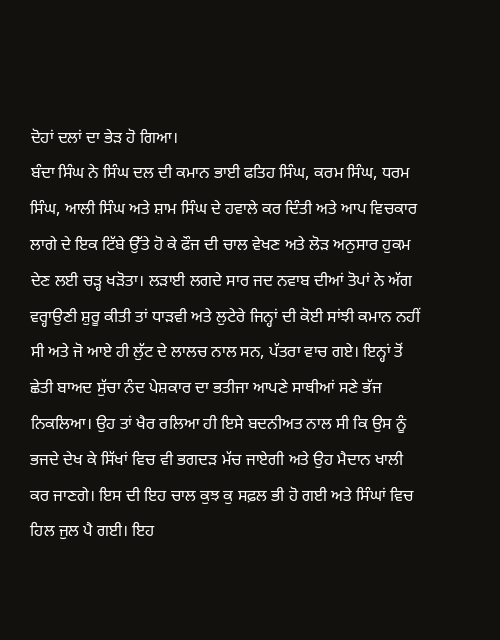ਦੋਹਾਂ ਦਲਾਂ ਦਾ ਭੇੜ ਹੋ ਗਿਆ।
ਬੰਦਾ ਸਿੰਘ ਨੇ ਸਿੰਘ ਦਲ ਦੀ ਕਮਾਨ ਭਾਈ ਫਤਿਹ ਸਿੰਘ, ਕਰਮ ਸਿੰਘ, ਧਰਮ ਸਿੰਘ, ਆਲੀ ਸਿੰਘ ਅਤੇ ਸ਼ਾਮ ਸਿੰਘ ਦੇ ਹਵਾਲੇ ਕਰ ਦਿੰਤੀ ਅਤੇ ਆਪ ਵਿਚਕਾਰ ਲਾਗੇ ਦੇ ਇਕ ਟਿੱਬੇ ਉੱਤੇ ਹੋ ਕੇ ਫੌਜ ਦੀ ਚਾਲ ਵੇਖਣ ਅਤੇ ਲੋੜ ਅਨੁਸਾਰ ਹੁਕਮ ਦੇਣ ਲਈ ਚੜ੍ਹ ਖੜੋਤਾ। ਲੜਾਈ ਲਗਦੇ ਸਾਰ ਜਦ ਨਵਾਬ ਦੀਆਂ ਤੋਪਾਂ ਨੇ ਅੱਗ ਵਰ੍ਹਾਉਣੀ ਸ਼ੁਰੂ ਕੀਤੀ ਤਾਂ ਧਾੜਵੀ ਅਤੇ ਲੁਟੇਰੇ ਜਿਨ੍ਹਾਂ ਦੀ ਕੋਈ ਸਾਂਝੀ ਕਮਾਨ ਨਹੀਂ ਸੀ ਅਤੇ ਜੋ ਆਏ ਹੀ ਲੁੱਟ ਦੇ ਲਾਲਚ ਨਾਲ ਸਨ, ਪੱਤਰਾ ਵਾਚ ਗਏ। ਇਨ੍ਹਾਂ ਤੋਂ ਛੇਤੀ ਬਾਅਦ ਸੁੱਚਾ ਨੰਦ ਪੇਸ਼ਕਾਰ ਦਾ ਭਤੀਜਾ ਆਪਣੇ ਸਾਥੀਆਂ ਸਣੇ ਭੱਜ ਨਿਕਲਿਆ। ਉਹ ਤਾਂ ਖੈਰ ਰਲਿਆ ਹੀ ਇਸੇ ਬਦਨੀਅਤ ਨਾਲ ਸੀ ਕਿ ਉਸ ਨੂੰ ਭਜਦੇ ਦੇਖ ਕੇ ਸਿੱਖਾਂ ਵਿਚ ਵੀ ਭਗਦੜ ਮੱਚ ਜਾਏਗੀ ਅਤੇ ਉਹ ਮੈਦਾਨ ਖਾਲੀ ਕਰ ਜਾਣਗੇ। ਇਸ ਦੀ ਇਹ ਚਾਲ ਕੁਝ ਕੁ ਸਫ਼ਲ ਭੀ ਹੋ ਗਈ ਅਤੇ ਸਿੰਘਾਂ ਵਿਚ ਹਿਲ ਜੁਲ ਪੈ ਗਈ। ਇਹ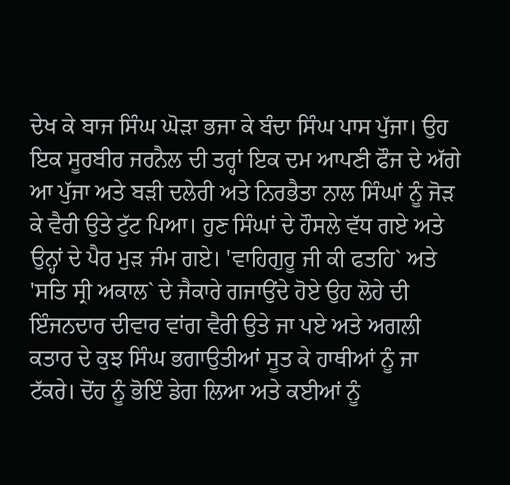ਦੇਖ ਕੇ ਬਾਜ ਸਿੰਘ ਘੋੜਾ ਭਜਾ ਕੇ ਬੰਦਾ ਸਿੰਘ ਪਾਸ ਪੁੱਜਾ। ਉਹ ਇਕ ਸੂਰਬੀਰ ਜਰਨੈਲ ਦੀ ਤਰ੍ਹਾਂ ਇਕ ਦਮ ਆਪਣੀ ਫੌਜ ਦੇ ਅੱਗੇ ਆ ਪੁੱਜਾ ਅਤੇ ਬੜੀ ਦਲੇਰੀ ਅਤੇ ਨਿਰਭੈਤਾ ਨਾਲ ਸਿੰਘਾਂ ਨੂੰ ਜੋੜ ਕੇ ਵੈਰੀ ਉਤੇ ਟੁੱਟ ਪਿਆ। ਹੁਣ ਸਿੰਘਾਂ ਦੇ ਹੌਸਲੇ ਵੱਧ ਗਏ ਅਤੇ ਉਨ੍ਹਾਂ ਦੇ ਪੈਰ ਮੁੜ ਜੰਮ ਗਏ। 'ਵਾਹਿਗੁਰੂ ਜੀ ਕੀ ਫਤਹਿ` ਅਤੇ 'ਸਤਿ ਸ੍ਰੀ ਅਕਾਲ` ਦੇ ਜੈਕਾਰੇ ਗਜਾਉਂਦੇ ਹੋਏ ਉਹ ਲੋਹੇ ਦੀ ਇੰਜਨਦਾਰ ਦੀਵਾਰ ਵਾਂਗ ਵੈਰੀ ਉਤੇ ਜਾ ਪਏ ਅਤੇ ਅਗਲੀ ਕਤਾਰ ਦੇ ਕੁਝ ਸਿੰਘ ਭਗਾਉਤੀਆਂ ਸੂਤ ਕੇ ਹਾਥੀਆਂ ਨੂੰ ਜਾ ਟੱਕਰੇ। ਦੋਂਹ ਨੂੰ ਭੋਇੰ ਡੇਗ ਲਿਆ ਅਤੇ ਕਈਆਂ ਨੂੰ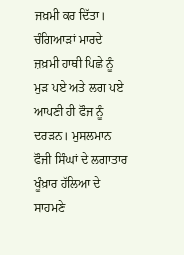ਜਖ਼ਮੀ ਕਰ ਦਿੱਤਾ। ਚੰਗਿਆੜਾਂ ਮਾਰਦੇ ਜ਼ਖ਼ਮੀ ਹਾਥੀ ਪਿਛੇ ਨੂੰ ਮੁੜ ਪਏ ਅਤੇ ਲਗ ਪਏ ਆਪਣੀ ਹੀ ਫੌਜ ਨੂੰ ਦਰੜਨ। ਮੁਸਲਮਾਨ ਫੌਜੀ ਸਿੰਘਾਂ ਦੇ ਲਗਾਤਾਰ ਖੂੰਖ਼ਾਰ ਹੱਲਿਆ ਦੇ ਸਾਹਮਣੇ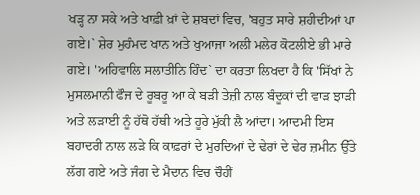ਖੜ੍ਹ ਨਾ ਸਕੇ ਅਤੇ ਖਾਫ਼ੀ ਖ਼ਾਂ ਦੇ ਸ਼ਬਦਾਂ ਵਿਚ, 'ਬਹੁਤ ਸਾਰੇ ਸ਼ਹੀਦੀਆਂ ਪਾ ਗਏ।` ਸ਼ੇਰ ਮੁਹੰਮਦ ਖਾਨ ਅਤੇ ਖੁਆਜਾ ਅਲੀ ਮਲੇਰ ਕੋਟਲੀਏ ਭੀ ਮਾਰੇ ਗਏ। 'ਅਹਿਵਾਲਿ ਸਲਾਤੀਨਿ ਹਿੰਦ` ਦਾ ਕਰਤਾ ਲਿਖਦਾ ਹੈ ਕਿ 'ਸਿੱਖਾਂ ਨੇ ਮੁਸਲਮਾਨੀ ਫੌਜ ਦੇ ਰੂਬਰੂ ਆ ਕੇ ਬੜੀ ਤੇਜ਼ੀ ਨਾਲ ਬੰਦੂਕਾਂ ਦੀ ਵਾੜ ਝਾੜੀ ਅਤੇ ਲੜਾਈ ਨੂੰ ਹੱਥੋ ਹੱਥੀ ਅਤੇ ਹੂਰੇ ਮੁੱਕੀ ਲੈ ਆਂਦਾ। ਆਦਮੀ ਇਸ ਬਹਾਦਰੀ ਨਾਲ ਲੜੇ ਕਿ ਕਾਫ਼ਰਾਂ ਦੇ ਮੁਰਦਿਆਂ ਦੇ ਢੇਰਾਂ ਦੇ ਢੇਰ ਜ਼ਮੀਨ ਉੱਤੇ ਲੱਗ ਗਏ ਅਤੇ ਜੰਗ ਦੇ ਮੈਦਾਨ ਵਿਚ ਚੌਹੀਂ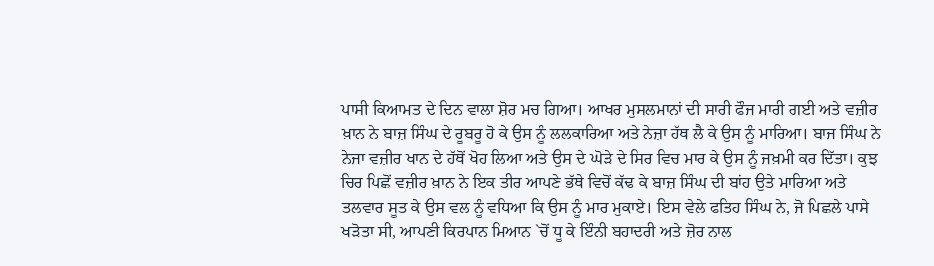ਪਾਸੀ ਕਿਆਮਤ ਦੇ ਦਿਨ ਵਾਲਾ ਸ਼ੋਰ ਮਚ ਗਿਆ। ਆਖਰ ਮੁਸਲਮਾਨਾਂ ਦੀ ਸਾਰੀ ਫੌਜ ਮਾਰੀ ਗਈ ਅਤੇ ਵਜ਼ੀਰ ਖ਼ਾਨ ਨੇ ਬਾਜ਼ ਸਿੰਘ ਦੇ ਰੂਬਰੂ ਹੋ ਕੇ ਉਸ ਨੂੰ ਲਲਕਾਰਿਆ ਅਤੇ ਨੇਜ਼ਾ ਹੱਥ ਲੈ ਕੇ ਉਸ ਨੂੰ ਮਾਰਿਆ। ਬਾਜ ਸਿੰਘ ਨੇ ਨੇਜਾ ਵਜ਼ੀਰ ਖਾਨ ਦੇ ਹੱਥੋਂ ਖੋਹ ਲਿਆ ਅਤੇ ਉਸ ਦੇ ਘੋੜੇ ਦੇ ਸਿਰ ਵਿਚ ਮਾਰ ਕੇ ਉਸ ਨੂੰ ਜਖ਼ਮੀ ਕਰ ਦਿੱਤਾ। ਕੁਝ ਚਿਰ ਪਿਛੋਂ ਵਜ਼ੀਰ ਖ਼ਾਨ ਨੇ ਇਕ ਤੀਰ ਆਪਣੇ ਭੱਥੇ ਵਿਚੋਂ ਕੱਢ ਕੇ ਬਾਜ਼ ਸਿੰਘ ਦੀ ਬਾਂਹ ਉਤੇ ਮਾਰਿਆ ਅਤੇ ਤਲਵਾਰ ਸੂਤ ਕੇ ਉਸ ਵਲ ਨੂੰ ਵਧਿਆ ਕਿ ਉਸ ਨੂੰ ਮਾਰ ਮੁਕਾਏ। ਇਸ ਵੇਲੇ ਫਤਿਹ ਸਿੰਘ ਨੇ, ਜੋ ਪਿਛਲੇ ਪਾਸੇ ਖੜੋਤਾ ਸੀ, ਆਪਣੀ ਕਿਰਪਾਨ ਮਿਆਨ `ਚੋਂ ਧੂ ਕੇ ਇੰਨੀ ਬਹਾਦਰੀ ਅਤੇ ਜ਼ੋਰ ਨਾਲ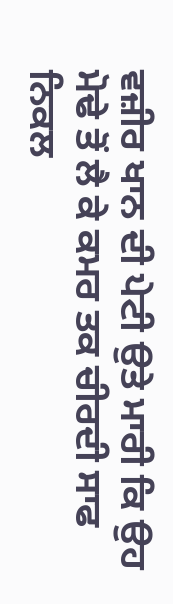ਵਜ਼ੀਰ ਖਾਨ ਦੀ ਪੇਟੀ ਉਤੇ ਮਾਰੀ ਕਿ ਉਹ ਮੋਢੇ ਤੋਂ ਲੈ ਕੇ ਕਮਰ ਤਕ ਚੀਰਦੀ ਸਾਫ ਨਿਕਲ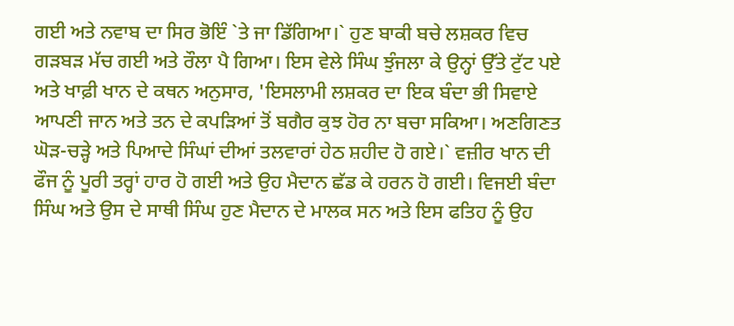ਗਈ ਅਤੇ ਨਵਾਬ ਦਾ ਸਿਰ ਭੋਇੰ `ਤੇ ਜਾ ਡਿੱਗਿਆ।` ਹੁਣ ਬਾਕੀ ਬਚੇ ਲਸ਼ਕਰ ਵਿਚ ਗੜਬੜ ਮੱਚ ਗਈ ਅਤੇ ਰੌਲਾ ਪੈ ਗਿਆ। ਇਸ ਵੇਲੇ ਸਿੰਘ ਝੁੰਜਲਾ ਕੇ ਉਨ੍ਹਾਂ ਉੱਤੇ ਟੁੱਟ ਪਏ ਅਤੇ ਖਾਫ਼ੀ ਖਾਨ ਦੇ ਕਥਨ ਅਨੁਸਾਰ, 'ਇਸਲਾਮੀ ਲਸ਼ਕਰ ਦਾ ਇਕ ਬੰਦਾ ਭੀ ਸਿਵਾਏ ਆਪਣੀ ਜਾਨ ਅਤੇ ਤਨ ਦੇ ਕਪੜਿਆਂ ਤੋਂ ਬਗੈਰ ਕੁਝ ਹੋਰ ਨਾ ਬਚਾ ਸਕਿਆ। ਅਣਗਿਣਤ ਘੋੜ-ਚੜ੍ਹੇ ਅਤੇ ਪਿਆਦੇ ਸਿੰਘਾਂ ਦੀਆਂ ਤਲਵਾਰਾਂ ਹੇਠ ਸ਼ਹੀਦ ਹੋ ਗਏ।` ਵਜ਼ੀਰ ਖਾਨ ਦੀ ਫੌਜ ਨੂੰ ਪੂਰੀ ਤਰ੍ਹਾਂ ਹਾਰ ਹੋ ਗਈ ਅਤੇ ਉਹ ਮੈਦਾਨ ਛੱਡ ਕੇ ਹਰਨ ਹੋ ਗਈ। ਵਿਜਈ ਬੰਦਾ ਸਿੰਘ ਅਤੇ ਉਸ ਦੇ ਸਾਥੀ ਸਿੰਘ ਹੁਣ ਮੈਦਾਨ ਦੇ ਮਾਲਕ ਸਨ ਅਤੇ ਇਸ ਫਤਿਹ ਨੂੰ ਉਹ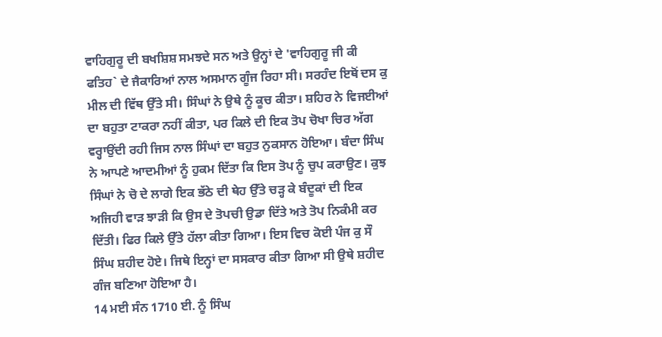ਵਾਹਿਗੁਰੂ ਦੀ ਬਖਸ਼ਿਸ਼ ਸਮਝਦੇ ਸਨ ਅਤੇ ਉਨ੍ਹਾਂ ਦੇ 'ਵਾਹਿਗੁਰੂ ਜੀ ਕੀ ਫਤਿਹ` ਦੇ ਜੈਕਾਰਿਆਂ ਨਾਲ ਅਸਮਾਨ ਗੂੰਜ ਰਿਹਾ ਸੀ। ਸਰਹੰਦ ਇਥੋਂ ਦਸ ਕੁ ਮੀਲ ਦੀ ਵਿੱਥ ਉੱਤੇ ਸੀ। ਸਿੰਘਾਂ ਨੇ ਉਥੇ ਨੂੰ ਕੂਚ ਕੀਤਾ। ਸ਼ਹਿਰ ਨੇ ਵਿਜਈਆਂ ਦਾ ਬਹੁਤਾ ਟਾਕਰਾ ਨਹੀਂ ਕੀਤਾ, ਪਰ ਕਿਲੇ ਦੀ ਇਕ ਤੋਪ ਚੋਖਾ ਚਿਰ ਅੱਗ ਵਰ੍ਹਾਉਂਦੀ ਰਹੀ ਜਿਸ ਨਾਲ ਸਿੰਘਾਂ ਦਾ ਬਹੁਤ ਨੁਕਸਾਨ ਹੋਇਆ। ਬੰਦਾ ਸਿੰਘ ਨੇ ਆਪਣੇ ਆਦਮੀਆਂ ਨੂੰ ਹੁਕਮ ਦਿੱਤਾ ਕਿ ਇਸ ਤੋਪ ਨੂੰ ਚੁਪ ਕਰਾਉਣ। ਕੁਝ ਸਿੰਘਾਂ ਨੇ ਚੋ ਦੇ ਲਾਗੇ ਇਕ ਭੱਠੇ ਦੀ ਥੇਹ ਉੱਤੇ ਚੜ੍ਹ ਕੇ ਬੰਦੂਕਾਂ ਦੀ ਇਕ ਅਜਿਹੀ ਵਾੜ ਝਾੜੀ ਕਿ ਉਸ ਦੇ ਤੋਪਚੀ ਉਡਾ ਦਿੱਤੇ ਅਤੇ ਤੋਪ ਨਿਕੰਮੀ ਕਰ ਦਿੱਤੀ। ਫਿਰ ਕਿਲੇ ਉੱਤੇ ਹੱਲਾ ਕੀਤਾ ਗਿਆ। ਇਸ ਵਿਚ ਕੋਈ ਪੰਜ ਕੁ ਸੌ ਸਿੰਘ ਸ਼ਹੀਦ ਹੋਏ। ਜਿਥੇ ਇਨ੍ਹਾਂ ਦਾ ਸਸਕਾਰ ਕੀਤਾ ਗਿਆ ਸੀ ਉਥੇ ਸ਼ਹੀਦ ਗੰਜ ਬਣਿਆ ਹੋਇਆ ਹੈ।
14 ਮਈ ਸੰਨ 1710 ਈ. ਨੂੰ ਸਿੰਘ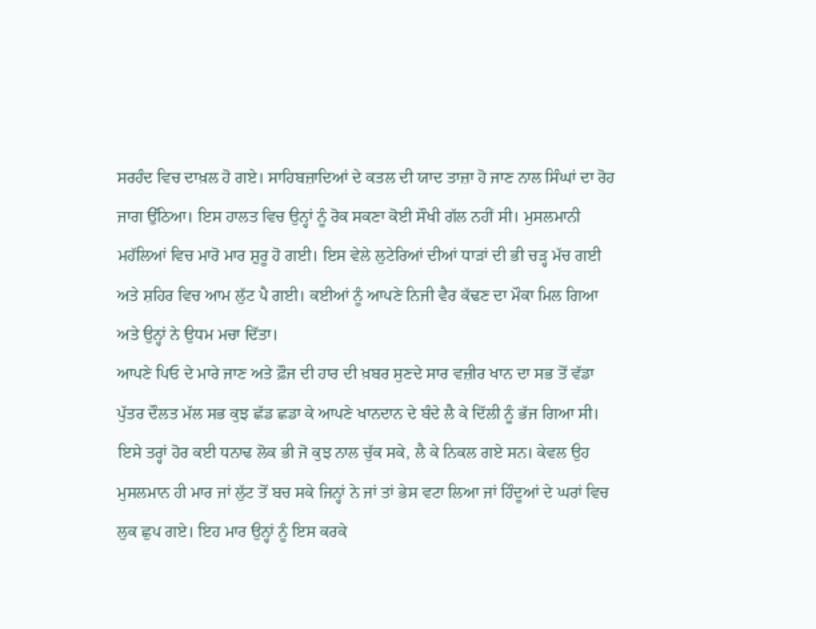ਸਰਹੰਦ ਵਿਚ ਦਾਖ਼ਲ ਹੋ ਗਏ। ਸਾਹਿਬਜ਼ਾਦਿਆਂ ਦੇ ਕਤਲ ਦੀ ਯਾਦ ਤਾਜ਼ਾ ਹੋ ਜਾਣ ਨਾਲ ਸਿੰਘਾਂ ਦਾ ਰੋਹ ਜਾਗ ਉੱਠਿਆ। ਇਸ ਹਾਲਤ ਵਿਚ ਉਨ੍ਹਾਂ ਨੂੰ ਰੋਕ ਸਕਣਾ ਕੋਈ ਸੌਖੀ ਗੱਲ ਨਹੀਂ ਸੀ। ਮੁਸਲਮਾਨੀ ਮਹੱਲਿਆਂ ਵਿਚ ਮਾਰੋ ਮਾਰ ਸ਼ੁਰੂ ਹੋ ਗਈ। ਇਸ ਵੇਲੇ ਲੁਟੇਰਿਆਂ ਦੀਆਂ ਧਾੜਾਂ ਦੀ ਭੀ ਚੜ੍ਹ ਮੱਚ ਗਈ ਅਤੇ ਸ਼ਹਿਰ ਵਿਚ ਆਮ ਲੁੱਟ ਪੈ ਗਈ। ਕਈਆਂ ਨੂੰ ਆਪਣੇ ਨਿਜੀ ਵੈਰ ਕੱਢਣ ਦਾ ਮੌਕਾ ਮਿਲ ਗਿਆ ਅਤੇ ਉਨ੍ਹਾਂ ਨੇ ਉਧਮ ਮਚਾ ਦਿੱਤਾ।
ਆਪਣੇ ਪਿਓ ਦੇ ਮਾਰੇ ਜਾਣ ਅਤੇ ਫ਼ੌਜ ਦੀ ਹਾਰ ਦੀ ਖ਼ਬਰ ਸੁਣਦੇ ਸਾਰ ਵਜ਼ੀਰ ਖਾਨ ਦਾ ਸਭ ਤੋਂ ਵੱਡਾ ਪੁੱਤਰ ਦੌਲਤ ਮੱਲ ਸਭ ਕੁਝ ਛੱਡ ਛਡਾ ਕੇ ਆਪਣੇ ਖਾਨਦਾਨ ਦੇ ਬੰਦੇ ਲੈ ਕੇ ਦਿੱਲੀ ਨੂੰ ਭੱਜ ਗਿਆ ਸੀ। ਇਸੇ ਤਰ੍ਹਾਂ ਹੋਰ ਕਈ ਧਨਾਢ ਲੋਕ ਭੀ ਜੋ ਕੁਝ ਨਾਲ ਚੁੱਕ ਸਕੇ, ਲੈ ਕੇ ਨਿਕਲ ਗਏ ਸਨ। ਕੇਵਲ ਉਹ ਮੁਸਲਮਾਨ ਹੀ ਮਾਰ ਜਾਂ ਲੁੱਟ ਤੋਂ ਬਚ ਸਕੇ ਜਿਨ੍ਹਾਂ ਨੇ ਜਾਂ ਤਾਂ ਭੇਸ ਵਟਾ ਲਿਆ ਜਾਂ ਹਿੰਦੂਆਂ ਦੇ ਘਰਾਂ ਵਿਚ ਲੁਕ ਛੁਪ ਗਏ। ਇਹ ਮਾਰ ਉਨ੍ਹਾਂ ਨੂੰ ਇਸ ਕਰਕੇ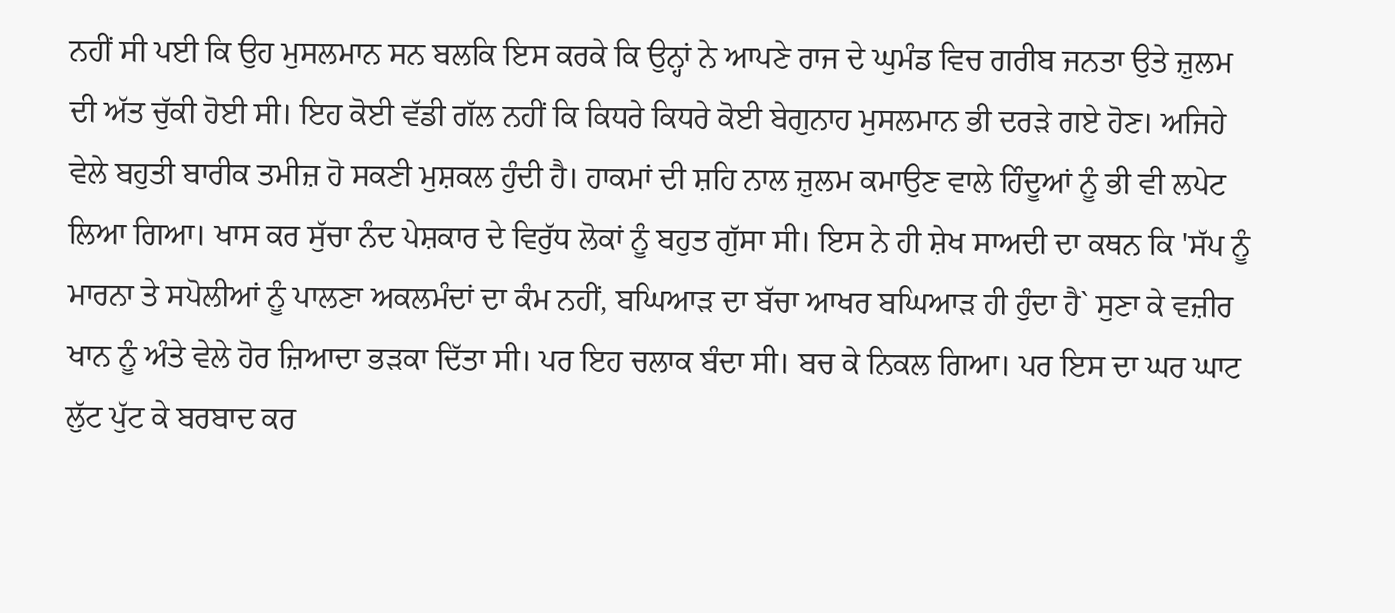ਨਹੀਂ ਸੀ ਪਈ ਕਿ ਉਹ ਮੁਸਲਮਾਨ ਸਨ ਬਲਕਿ ਇਸ ਕਰਕੇ ਕਿ ਉਨ੍ਹਾਂ ਨੇ ਆਪਣੇ ਰਾਜ ਦੇ ਘੁਮੰਡ ਵਿਚ ਗਰੀਬ ਜਨਤਾ ਉਤੇ ਜ਼ੁਲਮ ਦੀ ਅੱਤ ਚੁੱਕੀ ਹੋਈ ਸੀ। ਇਹ ਕੋਈ ਵੱਡੀ ਗੱਲ ਨਹੀਂ ਕਿ ਕਿਧਰੇ ਕਿਧਰੇ ਕੋਈ ਬੇਗੁਨਾਹ ਮੁਸਲਮਾਨ ਭੀ ਦਰੜੇ ਗਏ ਹੋਣ। ਅਜਿਹੇ ਵੇਲੇ ਬਹੁਤੀ ਬਾਰੀਕ ਤਮੀਜ਼ ਹੋ ਸਕਣੀ ਮੁਸ਼ਕਲ ਹੁੰਦੀ ਹੈ। ਹਾਕਮਾਂ ਦੀ ਸ਼ਹਿ ਨਾਲ ਜ਼ੁਲਮ ਕਮਾਉਣ ਵਾਲੇ ਹਿੰਦੂਆਂ ਨੂੰ ਭੀ ਵੀ ਲਪੇਟ ਲਿਆ ਗਿਆ। ਖਾਸ ਕਰ ਸੁੱਚਾ ਨੰਦ ਪੇਸ਼ਕਾਰ ਦੇ ਵਿਰੁੱਧ ਲੋਕਾਂ ਨੂੰ ਬਹੁਤ ਗੁੱਸਾ ਸੀ। ਇਸ ਨੇ ਹੀ ਸ਼ੇਖ ਸਾਅਦੀ ਦਾ ਕਥਨ ਕਿ 'ਸੱਪ ਨੂੰ ਮਾਰਨਾ ਤੇ ਸਪੋਲੀਆਂ ਨੂੰ ਪਾਲਣਾ ਅਕਲਮੰਦਾਂ ਦਾ ਕੰਮ ਨਹੀਂ, ਬਘਿਆੜ ਦਾ ਬੱਚਾ ਆਖਰ ਬਘਿਆੜ ਹੀ ਹੁੰਦਾ ਹੈ` ਸੁਣਾ ਕੇ ਵਜ਼ੀਰ ਖਾਨ ਨੂੰ ਅੰਤੇ ਵੇਲੇ ਹੋਰ ਜ਼ਿਆਦਾ ਭੜਕਾ ਦਿੱਤਾ ਸੀ। ਪਰ ਇਹ ਚਲਾਕ ਬੰਦਾ ਸੀ। ਬਚ ਕੇ ਨਿਕਲ ਗਿਆ। ਪਰ ਇਸ ਦਾ ਘਰ ਘਾਟ ਲੁੱਟ ਪੁੱਟ ਕੇ ਬਰਬਾਦ ਕਰ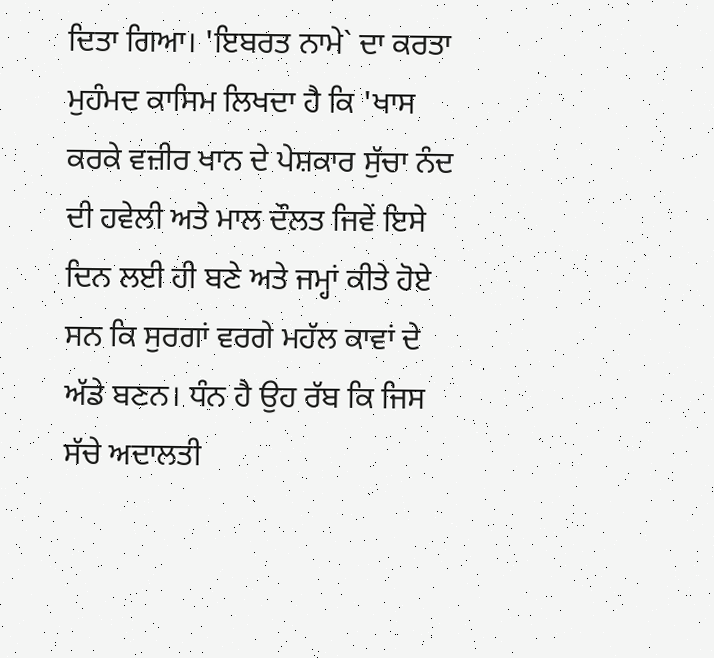ਦਿਤਾ ਗਿਆ। 'ਇਬਰਤ ਨਾਮੇ` ਦਾ ਕਰਤਾ ਮੁਹੰਮਦ ਕਾਸਿਮ ਲਿਖਦਾ ਹੈ ਕਿ 'ਖਾਸ ਕਰਕੇ ਵਜ਼ੀਰ ਖਾਨ ਦੇ ਪੇਸ਼ਕਾਰ ਸੁੱਚਾ ਨੰਦ ਦੀ ਹਵੇਲੀ ਅਤੇ ਮਾਲ ਦੌਲਤ ਜਿਵੇਂ ਇਸੇ ਦਿਨ ਲਈ ਹੀ ਬਣੇ ਅਤੇ ਜਮ੍ਹਾਂ ਕੀਤੇ ਹੋਏ ਸਨ ਕਿ ਸੁਰਗਾਂ ਵਰਗੇ ਮਹੱਲ ਕਾਵਾਂ ਦੇ ਅੱਡੇ ਬਣਨ। ਧੰਨ ਹੈ ਉਹ ਰੱਬ ਕਿ ਜਿਸ ਸੱਚੇ ਅਦਾਲਤੀ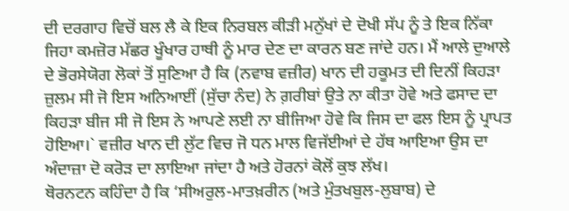ਦੀ ਦਰਗਾਹ ਵਿਚੋਂ ਬਲ ਲੈ ਕੇ ਇਕ ਨਿਰਬਲ ਕੀੜੀ ਮਨੁੱਖਾਂ ਦੇ ਦੋਖੀ ਸੱਪ ਨੂੰ ਤੇ ਇਕ ਨਿੱਕਾ ਜਿਹਾ ਕਮਜ਼ੋਰ ਮੱਛਰ ਖੂੰਖਾਰ ਹਾਥੀ ਨੂੰ ਮਾਰ ਦੇਣ ਦਾ ਕਾਰਨ ਬਣ ਜਾਂਦੇ ਹਨ। ਮੈਂ ਆਲੇ ਦੁਆਲੇ ਦੇ ਭੋਰਸੇਯੋਗ ਲੋਕਾਂ ਤੋਂ ਸੁਣਿਆ ਹੈ ਕਿ (ਨਵਾਬ ਵਜ਼ੀਰ) ਖਾਨ ਦੀ ਹਕੂਮਤ ਦੀ ਦਿਨੀਂ ਕਿਹੜਾ ਜ਼ੁਲਮ ਸੀ ਜੋ ਇਸ ਅਨਿਆਈਂ (ਸੁੱਚਾ ਨੰਦ) ਨੇ ਗ਼ਰੀਬਾਂ ਉਤੇ ਨਾ ਕੀਤਾ ਹੋਵੇ ਅਤੇ ਫਸਾਦ ਦਾ ਕਿਹੜਾ ਬੀਜ ਸੀ ਜੋ ਇਸ ਨੇ ਆਪਣੇ ਲਈ ਨਾ ਬੀਜਿਆ ਹੋਵੇ ਕਿ ਜਿਸ ਦਾ ਫਲ ਇਸ ਨੂੰ ਪ੍ਰਾਪਤ ਹੋਇਆ।` ਵਜ਼ੀਰ ਖਾਨ ਦੀ ਲੁੱਟ ਵਿਚ ਜੋ ਧਨ ਮਾਲ ਵਿਜੱਈਆਂ ਦੇ ਹੱਥ ਆਇਆ ਉਸ ਦਾ ਅੰਦਾਜ਼ਾ ਦੋ ਕਰੋੜ ਦਾ ਲਾਇਆ ਜਾਂਦਾ ਹੈ ਅਤੇ ਹੋਰਨਾਂ ਕੋਲੋਂ ਕੁਝ ਲੱਖ।
ਥੋਰਨਟਨ ਕਹਿੰਦਾ ਹੈ ਕਿ ‘ਸੀਅਰੁਲ-ਮਾਤਖ਼ਰੀਨ (ਅਤੇ ਮੁੰਤਖਬੁਲ-ਲੁਬਾਬ) ਦੇ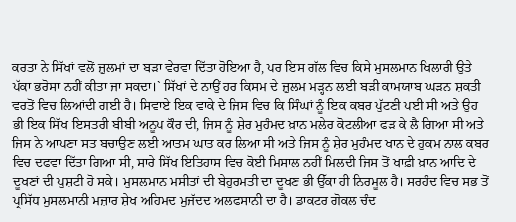ਕਰਤਾ ਨੇ ਸਿੱਖਾਂ ਵਲੋਂ ਜ਼ੁਲਮਾਂ ਦਾ ਬੜਾ ਵੇਰਵਾ ਦਿੱਤਾ ਹੋਇਆ ਹੈ, ਪਰ ਇਸ ਗੱਲ ਵਿਚ ਕਿਸੇ ਮੁਸਲਮਾਨ ਖਿਲਾਰੀ ਉਤੇ ਪੱਕਾ ਭਰੋਸਾ ਨਹੀਂ ਕੀਤਾ ਜਾ ਸਕਦਾ।` ਸਿੱਖਾਂ ਦੇ ਨਾਉਂ ਹਰ ਕਿਸਮ ਦੇ ਜ਼ੁਲਮ ਮੜ੍ਹਨ ਲਈ ਬੜੀ ਕਾਮਯਾਬ ਘੜਨ ਸ਼ਕਤੀ ਵਰਤੋਂ ਵਿਚ ਲਿਆਂਦੀ ਗਈ ਹੈ। ਸਿਵਾਏ ਇਕ ਵਾਕੇ ਦੇ ਜਿਸ ਵਿਚ ਕਿ ਸਿੰਘਾਂ ਨੂੰ ਇਕ ਕਬਰ ਪੁੱਟਣੀ ਪਈ ਸੀ ਅਤੇ ਉਹ ਭੀ ਇਕ ਸਿੱਖ ਇਸਤਰੀ ਬੀਬੀ ਅਨੂਪ ਕੌਰ ਦੀ, ਜਿਸ ਨੂੰ ਸ਼ੇਰ ਮੁਹੰਮਦ ਖ਼ਾਨ ਮਲੇਰ ਕੋਟਲੀਆ ਫੜ ਕੇ ਲੈ ਗਿਆ ਸੀ ਅਤੇ ਜਿਸ ਨੇ ਆਪਣਾ ਸਤ ਬਚਾਉਣ ਲਈ ਆਤਮ ਘਾਤ ਕਰ ਲਿਆ ਸੀ ਅਤੇ ਜਿਸ ਨੂੰ ਸ਼ੇਰ ਮੁਹੰਮਦ ਖਾਨ ਦੇ ਹੁਕਮ ਨਾਲ ਕਬਰ ਵਿਚ ਦਫਵਾ ਦਿੱਤਾ ਗਿਆ ਸੀ, ਸਾਰੇ ਸਿੱਖ ਇਤਿਹਾਸ ਵਿਚ ਕੋਈ ਮਿਸਾਲ ਨਹੀਂ ਮਿਲਦੀ ਜਿਸ ਤੋਂ ਖਾਫ਼ੀ ਖ਼ਾਨ ਆਦਿ ਦੇ ਦੂਖਣਾਂ ਦੀ ਪੁਸ਼ਟੀ ਹੋ ਸਕੇ। ਮੁਸਲਮਾਨ ਮਸੀਤਾਂ ਦੀ ਬੇਹੁਰਮਤੀ ਦਾ ਦੂਖਣ ਭੀ ਉੱਕਾ ਹੀ ਨਿਰਮੂਲ ਹੈ। ਸਰਹੰਦ ਵਿਚ ਸਭ ਤੋਂ ਪ੍ਰਸਿੱਧ ਮੁਸਲਮਾਨੀ ਮਜ਼ਾਰ ਸ਼ੇਖ ਅਹਿਮਦ ਮੁਜੱਦਦ ਅਲਫਸਾਨੀ ਦਾ ਹੈ। ਡਾਕਟਰ ਗੋਕਲ ਚੰਦ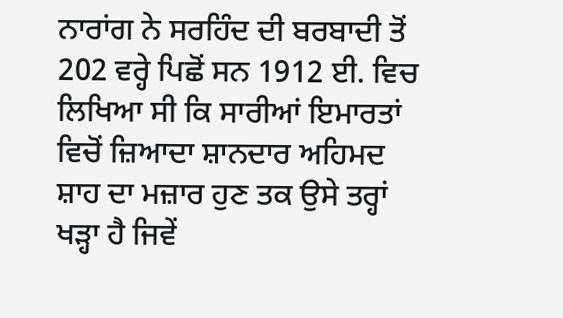ਨਾਰਾਂਗ ਨੇ ਸਰਹਿੰਦ ਦੀ ਬਰਬਾਦੀ ਤੋਂ 202 ਵਰ੍ਹੇ ਪਿਛੋਂ ਸਨ 1912 ਈ. ਵਿਚ ਲਿਖਿਆ ਸੀ ਕਿ ਸਾਰੀਆਂ ਇਮਾਰਤਾਂ ਵਿਚੋਂ ਜ਼ਿਆਦਾ ਸ਼ਾਨਦਾਰ ਅਹਿਮਦ ਸ਼ਾਹ ਦਾ ਮਜ਼ਾਰ ਹੁਣ ਤਕ ਉਸੇ ਤਰ੍ਹਾਂ ਖੜ੍ਹਾ ਹੈ ਜਿਵੇਂ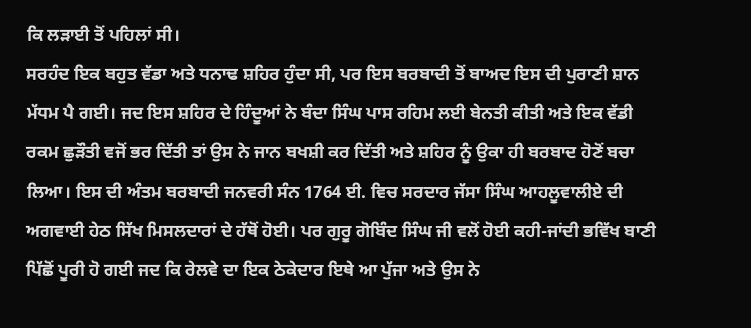ਕਿ ਲੜਾਈ ਤੋਂ ਪਹਿਲਾਂ ਸੀ।
ਸਰਹੰਦ ਇਕ ਬਹੁਤ ਵੱਡਾ ਅਤੇ ਧਨਾਢ ਸ਼ਹਿਰ ਹੁੰਦਾ ਸੀ, ਪਰ ਇਸ ਬਰਬਾਦੀ ਤੋਂ ਬਾਅਦ ਇਸ ਦੀ ਪੁਰਾਣੀ ਸ਼ਾਨ ਮੱਧਮ ਪੈ ਗਈ। ਜਦ ਇਸ ਸ਼ਹਿਰ ਦੇ ਹਿੰਦੂਆਂ ਨੇ ਬੰਦਾ ਸਿੰਘ ਪਾਸ ਰਹਿਮ ਲਈ ਬੇਨਤੀ ਕੀਤੀ ਅਤੇ ਇਕ ਵੱਡੀ ਰਕਮ ਛੁੜੌਤੀ ਵਜੋਂ ਭਰ ਦਿੱਤੀ ਤਾਂ ਉਸ ਨੇ ਜਾਨ ਬਖਸ਼ੀ ਕਰ ਦਿੱਤੀ ਅਤੇ ਸ਼ਹਿਰ ਨੂੰ ਉਕਾ ਹੀ ਬਰਬਾਦ ਹੋਣੋਂ ਬਚਾ ਲਿਆ। ਇਸ ਦੀ ਅੰਤਮ ਬਰਬਾਦੀ ਜਨਵਰੀ ਸੰਨ 1764 ਈ. ਵਿਚ ਸਰਦਾਰ ਜੱਸਾ ਸਿੰਘ ਆਹਲੂਵਾਲੀਏ ਦੀ ਅਗਵਾਈ ਹੇਠ ਸਿੱਖ ਮਿਸਲਦਾਰਾਂ ਦੇ ਹੱਥੋਂ ਹੋਈ। ਪਰ ਗੁਰੂ ਗੋਬਿੰਦ ਸਿੰਘ ਜੀ ਵਲੋਂ ਹੋਈ ਕਹੀ-ਜਾਂਦੀ ਭਵਿੱਖ ਬਾਣੀ ਪਿੱਛੋਂ ਪੂਰੀ ਹੋ ਗਈ ਜਦ ਕਿ ਰੇਲਵੇ ਦਾ ਇਕ ਠੇਕੇਦਾਰ ਇਥੇ ਆ ਪੁੱਜਾ ਅਤੇ ਉਸ ਨੇ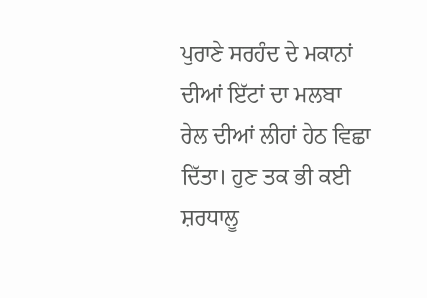ਪੁਰਾਣੇ ਸਰਹੰਦ ਦੇ ਮਕਾਨਾਂ ਦੀਆਂ ਇੱਟਾਂ ਦਾ ਮਲਬਾ ਰੇਲ ਦੀਆਂ ਲੀਹਾਂ ਹੇਠ ਵਿਛਾ ਦਿੱਤਾ। ਹੁਣ ਤਕ ਭੀ ਕਈ ਸ਼ਰਧਾਲੂ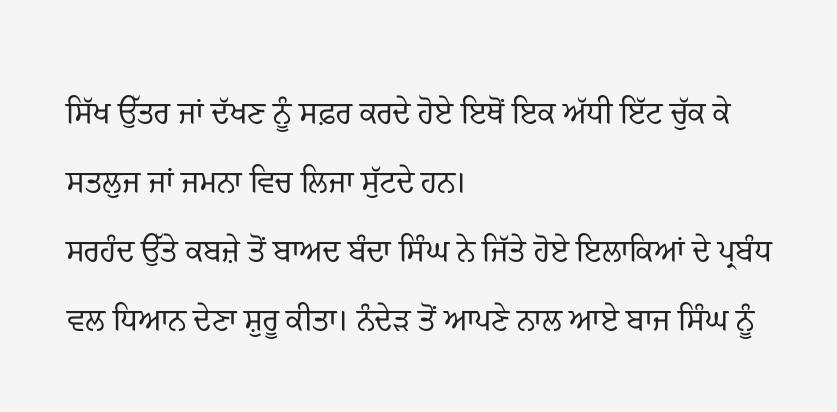ਸਿੱਖ ਉੱਤਰ ਜਾਂ ਦੱਖਣ ਨੂੰ ਸਫ਼ਰ ਕਰਦੇ ਹੋਏ ਇਥੋਂ ਇਕ ਅੱਧੀ ਇੱਟ ਚੁੱਕ ਕੇ ਸਤਲੁਜ ਜਾਂ ਜਮਨਾ ਵਿਚ ਲਿਜਾ ਸੁੱਟਦੇ ਹਨ।
ਸਰਹੰਦ ਉੱਤੇ ਕਬਜ਼ੇ ਤੋਂ ਬਾਅਦ ਬੰਦਾ ਸਿੰਘ ਨੇ ਜਿੱਤੇ ਹੋਏ ਇਲਾਕਿਆਂ ਦੇ ਪ੍ਰਬੰਧ ਵਲ ਧਿਆਨ ਦੇਣਾ ਸ਼ੁਰੂ ਕੀਤਾ। ਨੰਦੇੜ ਤੋਂ ਆਪਣੇ ਨਾਲ ਆਏ ਬਾਜ ਸਿੰਘ ਨੂੰ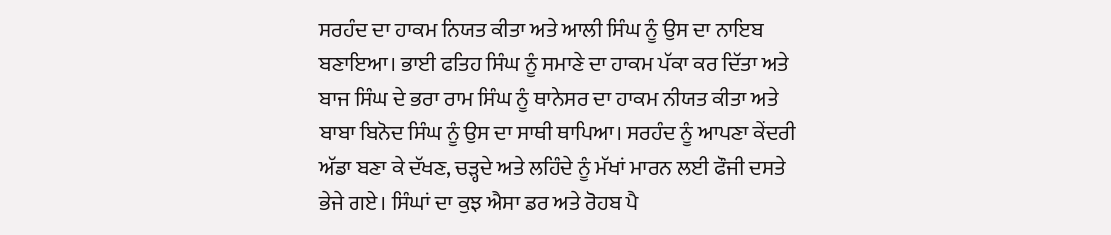ਸਰਹੰਦ ਦਾ ਹਾਕਮ ਨਿਯਤ ਕੀਤਾ ਅਤੇ ਆਲੀ ਸਿੰਘ ਨੂੰ ਉਸ ਦਾ ਨਾਇਬ ਬਣਾਇਆ। ਭਾਈ ਫਤਿਹ ਸਿੰਘ ਨੂੰ ਸਮਾਣੇ ਦਾ ਹਾਕਮ ਪੱਕਾ ਕਰ ਦਿੱਤਾ ਅਤੇ ਬਾਜ ਸਿੰਘ ਦੇ ਭਰਾ ਰਾਮ ਸਿੰਘ ਨੂੰ ਥਾਨੇਸਰ ਦਾ ਹਾਕਮ ਨੀਯਤ ਕੀਤਾ ਅਤੇ ਬਾਬਾ ਬਿਨੋਦ ਸਿੰਘ ਨੂੰ ਉਸ ਦਾ ਸਾਥੀ ਥਾਪਿਆ। ਸਰਹੰਦ ਨੂੰ ਆਪਣਾ ਕੇਂਦਰੀ ਅੱਡਾ ਬਣਾ ਕੇ ਦੱਖਣ, ਚੜ੍ਹਦੇ ਅਤੇ ਲਹਿੰਦੇ ਨੂੰ ਮੱਖਾਂ ਮਾਰਨ ਲਈ ਫੌਜੀ ਦਸਤੇ ਭੇਜੇ ਗਏ। ਸਿੰਘਾਂ ਦਾ ਕੁਝ ਐਸਾ ਡਰ ਅਤੇ ਰੋਹਬ ਪੈ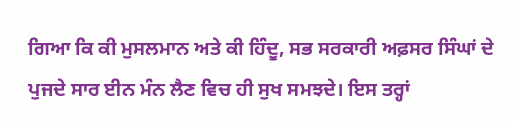ਗਿਆ ਕਿ ਕੀ ਮੁਸਲਮਾਨ ਅਤੇ ਕੀ ਹਿੰਦੂ, ਸਭ ਸਰਕਾਰੀ ਅਫ਼ਸਰ ਸਿੰਘਾਂ ਦੇ ਪੁਜਦੇ ਸਾਰ ਈਨ ਮੰਨ ਲੈਣ ਵਿਚ ਹੀ ਸੁਖ ਸਮਝਦੇ। ਇਸ ਤਰ੍ਹਾਂ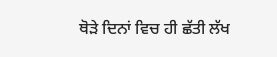ਥੋੜੇ ਦਿਨਾਂ ਵਿਚ ਹੀ ਛੱਤੀ ਲੱਖ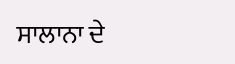ਸਾਲਾਨਾ ਦੇ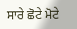ਸਾਰੇ ਛੋਟੇ ਮੋਟੇ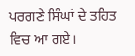ਪਰਗਣੇ ਸਿੰਘਾਂ ਦੇ ਤਹਿਤ ਵਿਚ ਆ ਗਏ।